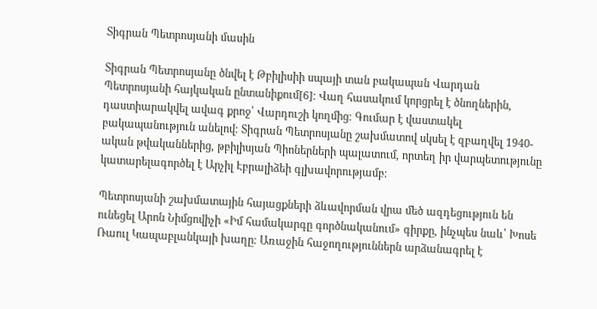Տիգրան Պետրոսյանի մասին

Տիգրան Պետրոսյանը ծնվել է Թբիլիսիի սպայի տան բակապան Վարդան Պետրոսյանի հայկական ընտանիքում[6]։ Վաղ հասակում կորցրել է ծնողներին, դաստիարակվել ավագ քրոջ՝ Վարդուշի կողմից։ Գումար է վաստակել բակապանություն անելով։ Տիգրան Պետրոսյանը շախմատով սկսել է զբաղվել 1940-ական թվականներից, թբիլիսյան Պիոներների պալատում, որտեղ իր վարպետությունը կատարելագործել է Արչիլ Էբրալիձեի գլխավորությամբ։

Պետրոսյանի շախմատային հայացքների ձևավորման վրա մեծ ազդեցություն են ունեցել Արոն Նիմցովիչի «Իմ համակարգը գործնականում» գիրքը, ինչպես նաև՝ Խոսե Ռաուլ Կապաբլանկայի խաղը։ Առաջին հաջողություններն արձանագրել է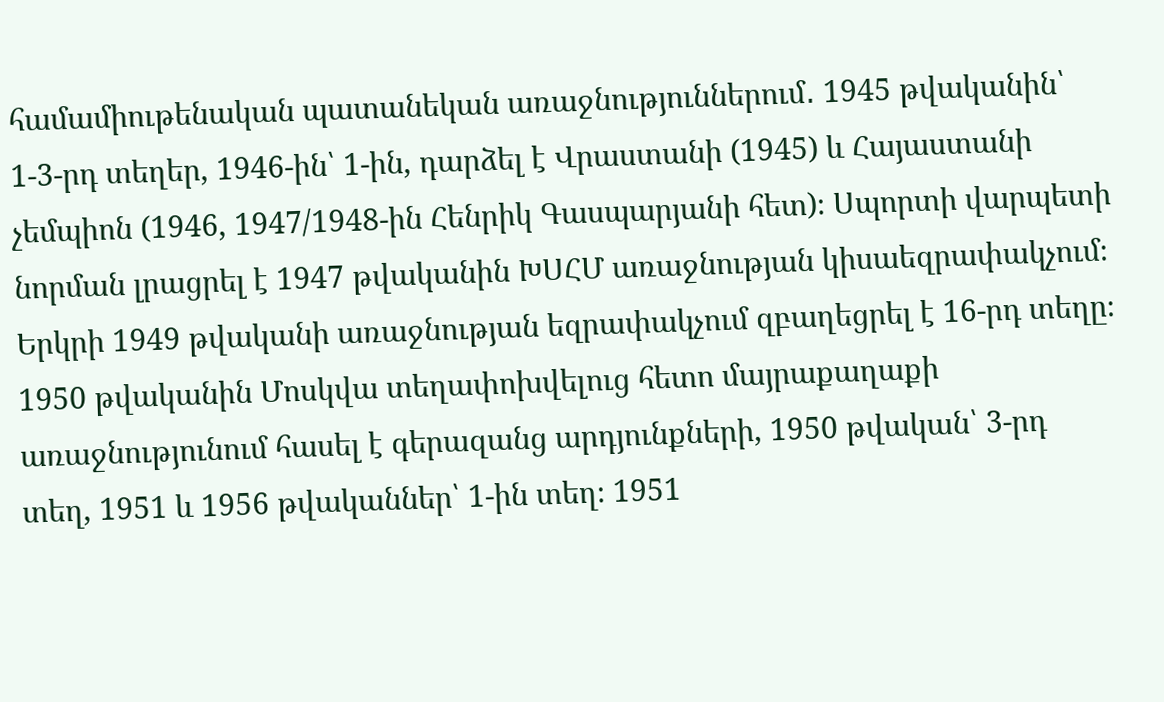համամիութենական պատանեկան առաջնություններում․ 1945 թվականին՝ 1-3-րդ տեղեր, 1946-ին՝ 1-ին, դարձել է Վրաստանի (1945) և Հայաստանի չեմպիոն (1946, 1947/1948-ին Հենրիկ Գասպարյանի հետ)։ Սպորտի վարպետի նորման լրացրել է 1947 թվականին ԽՍՀՄ առաջնության կիսաեզրափակչում։ Երկրի 1949 թվականի առաջնության եզրափակչում զբաղեցրել է 16-րդ տեղը։ 1950 թվականին Մոսկվա տեղափոխվելուց հետո մայրաքաղաքի առաջնությունում հասել է գերազանց արդյունքների, 1950 թվական՝ 3-րդ տեղ, 1951 և 1956 թվականներ՝ 1-ին տեղ։ 1951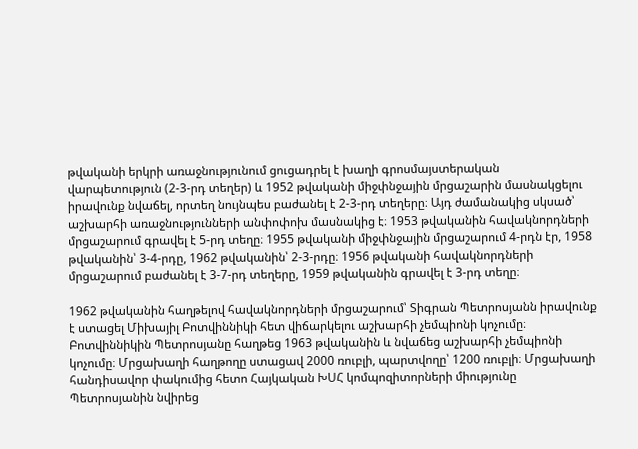թվականի երկրի առաջնությունում ցուցադրել է խաղի գրոսմայստերական վարպետություն (2-3-րդ տեղեր) և 1952 թվականի միջփնջային մրցաշարին մասնակցելու իրավունք նվաճել, որտեղ նույնպես բաժանել է 2-3-րդ տեղերը։ Այդ ժամանակից սկսած՝ աշխարհի առաջնությունների անփոփոխ մասնակից է։ 1953 թվականին հավակնորդների մրցաշարում գրավել է 5-րդ տեղը։ 1955 թվականի միջփնջային մրցաշարում 4-րդն էր, 1958 թվականին՝ 3-4-րդը, 1962 թվականին՝ 2-3-րդը։ 1956 թվականի հավակնորդների մրցաշարում բաժանել է 3-7-րդ տեղերը, 1959 թվականին գրավել է 3-րդ տեղը։

1962 թվականին հաղթելով հավակնորդների մրցաշարում՝ Տիգրան Պետրոսյանն իրավունք է ստացել Միխայիլ Բոտվիննիկի հետ վիճարկելու աշխարհի չեմպիոնի կոչումը։ Բոտվիննիկին Պետրոսյանը հաղթեց 1963 թվականին և նվաճեց աշխարհի չեմպիոնի կոչումը։ Մրցախաղի հաղթողը ստացավ 2000 ռուբլի, պարտվողը՝ 1200 ռուբլի։ Մրցախաղի հանդիսավոր փակումից հետո Հայկական ԽՍՀ կոմպոզիտորների միությունը Պետրոսյանին նվիրեց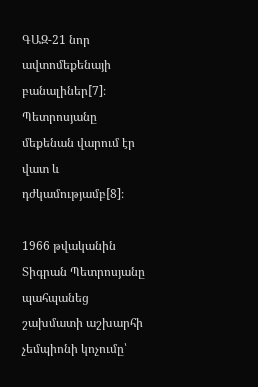ԳԱԶ-21 նոր ավտոմեքենայի բանալիներ[7]։ Պետրոսյանը մեքենան վարում էր վատ և դժկամությամբ[8]։

1966 թվականին Տիգրան Պետրոսյանը պահպանեց շախմատի աշխարհի չեմպիոնի կոչումը՝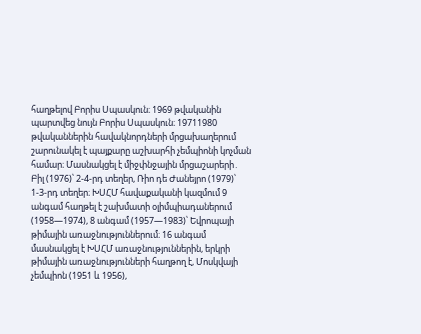հաղթելով Բորիս Սպասկուն։ 1969 թվականին պարտվեց նույն Բորիս Սպասկուն։ 19711980 թվականներին հավակնորդների մրցախաղերում շարունակել է պայքարը աշխարհի չեմպիոնի կոչման համար։ Մասնակցել է միջփնջային մրցաշարերի․ Բիլ (1976)՝ 2-4-րդ տեղեր, Ռիո դե Ժանեյրո (1979)՝ 1-3-րդ տեղեր։ ԽՍՀՄ հավաքականի կազմում 9 անգամ հաղթել է շախմատի օլիմպիադաներում (1958—1974), 8 անգամ (1957—1983)՝ Եվրոպայի թիմային առաջնություններում։ 16 անգամ մասնակցել է ԽՍՀՄ առաջնություններին, երկրի թիմային առաջնությունների հաղթող է, Մոսկվայի չեմպիոն (1951 և 1956),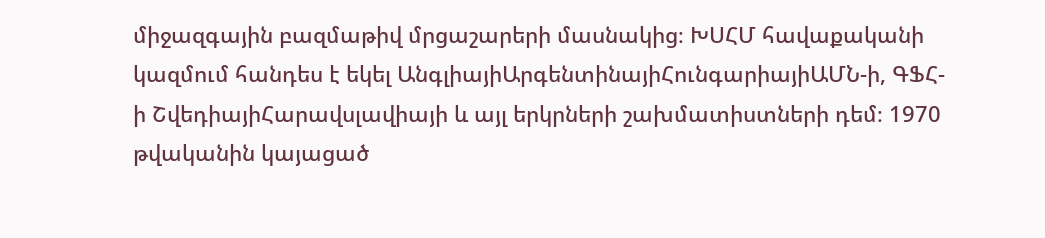միջազգային բազմաթիվ մրցաշարերի մասնակից։ ԽՍՀՄ հավաքականի կազմում հանդես է եկել ԱնգլիայիԱրգենտինայիՀունգարիայիԱՄՆ-ի, ԳՖՀ-ի ՇվեդիայիՀարավսլավիայի և այլ երկրների շախմատիստների դեմ։ 1970 թվականին կայացած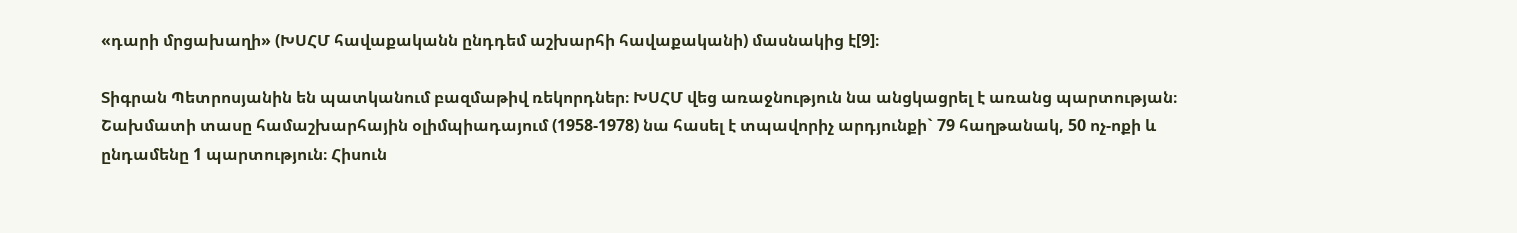«դարի մրցախաղի» (ԽՍՀՄ հավաքականն ընդդեմ աշխարհի հավաքականի) մասնակից է[9]։

Տիգրան Պետրոսյանին են պատկանում բազմաթիվ ռեկորդներ։ ԽՍՀՄ վեց առաջնություն նա անցկացրել է առանց պարտության։ Շախմատի տասը համաշխարհային օլիմպիադայում (1958-1978) նա հասել է տպավորիչ արդյունքի` 79 հաղթանակ, 50 ոչ-ոքի և ընդամենը 1 պարտություն։ Հիսուն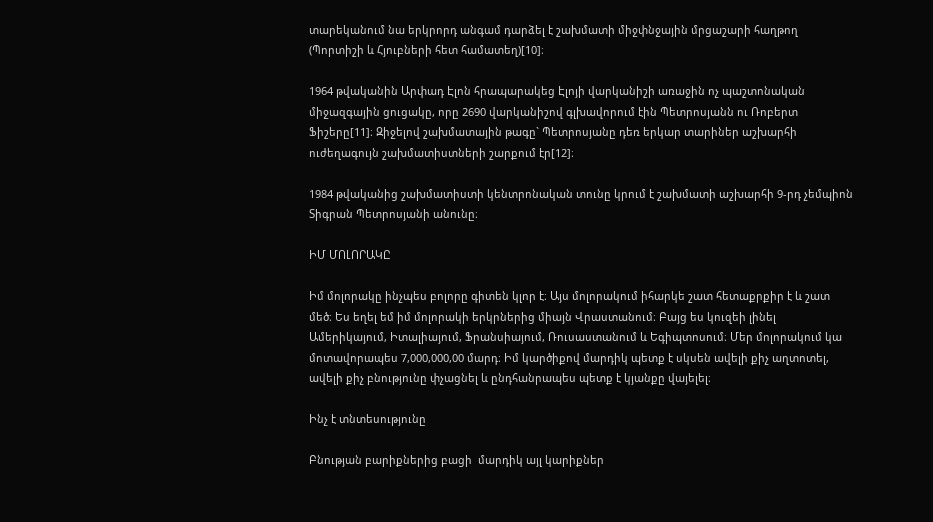տարեկանում նա երկրորդ անգամ դարձել է շախմատի միջփնջային մրցաշարի հաղթող (Պորտիշի և Հյուբների հետ համատեղ)[10]։

1964 թվականին Արփադ Էլոն հրապարակեց Էլոյի վարկանիշի առաջին ոչ պաշտոնական միջազգային ցուցակը, որը 2690 վարկանիշով գլխավորում էին Պետրոսյանն ու Ռոբերտ Ֆիշերը[11]։ Զիջելով շախմատային թագը` Պետրոսյանը դեռ երկար տարիներ աշխարհի ուժեղագույն շախմատիստների շարքում էր[12]։

1984 թվականից շախմատիստի կենտրոնական տունը կրում է շախմատի աշխարհի 9-րդ չեմպիոն Տիգրան Պետրոսյանի անունը։

ԻՄ ՄՈԼՈՐԱԿԸ

Իմ մոլորակը ինչպես բոլորը գիտեն կլոր է։ Այս մոլորակում իհարկե շատ հետաքրքիր է և շատ մեծ։ Ես եղել եմ իմ մոլորակի երկրներից միայն Վրաստանում։ Բայց ես կուզեի լինել Ամերիկայում, Իտալիայում, Ֆրանսիայում, Ռուսաստանում և Եգիպտոսում։ Մեր մոլորակում կա մոտավորապես 7,000,000,00 մարդ։ Իմ կարծիքով մարդիկ պետք է սկսեն ավելի քիչ աղտոտել, ավելի քիչ բնությունը փչացնել և ընդհանրապես պետք է կյանքը վայելել։

Ինչ է տնտեսությունը

Բնության բարիքներից բացի  մարդիկ այլ կարիքներ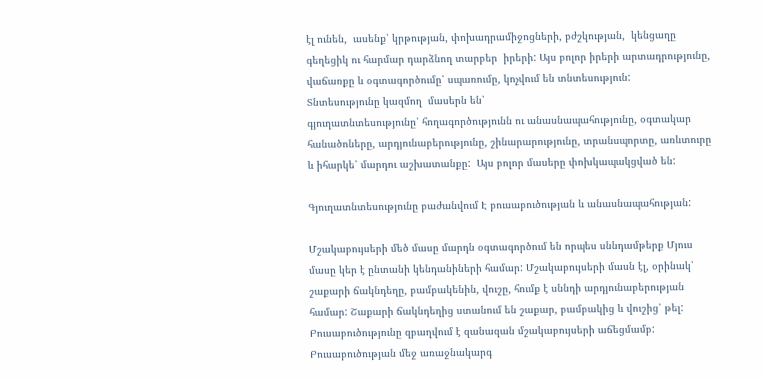էլ ունեն,  ասենք՝ կրթության, փոխադրամիջոցների, բժշկության,  կենցաղը գեղեցիկ ու հարմար դարձնող տարբեր  իրերի: Այս բոլոր իրերի արտադրությունը, վաճառքը և օգտագործումը՝ սպառումը, կոչվում են տնտեսություն:
Տնտեսությունը կազմող  մասերն են՝
գյուղատնտեսությունը՝ հողագործությունն ու անասնապահությունը, օգտակար հանածոները, արդյունաբերությունը, շինարարությունը, տրանսպորտը, առևտուրը և իհարկե՝ մարդու աշխատանքը:  Այս բոլոր մասերը փոխկապակցված են:

Գյուղատնտեսությունը բաժանվում Է բուսաբուծության և անասնապահության:

Մշակաբույսերի մեծ մասը մարդն օգտագործում են որպես սննդամթերք Մյուս մասը կեր է ընտանի կենդանիների համար: Մշակաբույսերի մասն էլ, օրինակ՝ շաքարի ճակնդեղը, բամբակենին, վուշը, հումք է սննդի արդյունաբերության համար: Շաքարի ճակնդեղից ստանում են շաքար, բամբակից և վուշից՝ թել: Բուսաբուծությունը զբաղվում է զանազան մշակաբույսերի աճեցմամբ: Բուսաբուծության մեջ առաջնակարգ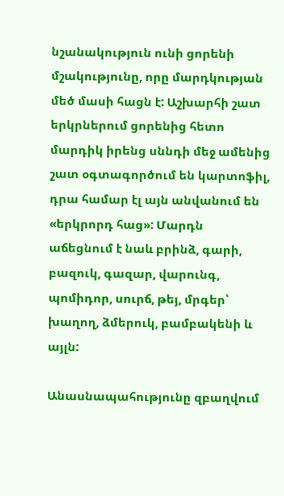նշանակություն ունի ցորենի մշակությունը, որը մարդկության մեծ մասի հացն է: Աշխարհի շատ երկրներում ցորենից հետո մարդիկ իրենց սննդի մեջ ամենից շատ օգտագործում են կարտոֆիլ, դրա համար էլ այն անվանում են «երկրորդ հաց»: Մարդն աճեցնում է նաև բրինձ, գարի, բազուկ, գազար, վարունգ, պոմիդոր, սուրճ, թեյ, մրգեր՝  խաղող, ձմերուկ, բամբակենի և այլն:

Անասնապահությունը զբաղվում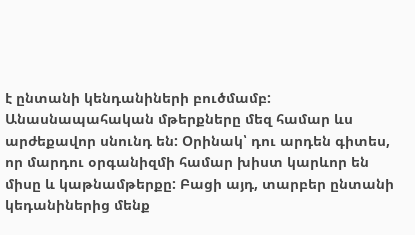է ընտանի կենդանիների բուծմամբ: Անասնապահական մթերքները մեզ համար ևս արժեքավոր սնունդ են: Օրինակ՝ դու արդեն գիտես, որ մարդու օրգանիզմի համար խիստ կարևոր են միսը և կաթնամթերքը: Բացի այդ, տարբեր ընտանի կեդանիներից մենք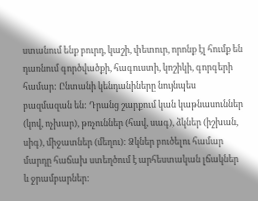ստանում ենք բուրդ, կաշի, փետուր, որոնք էլ հումք են դառնում գործվածքի, հագուստի, կոշիկի, գորգերի համար: Ընտանի կենդանիները նույնպես բազմազան են: Դրանց շարքում կան կաթնասուններ (կով, ոչխար), թռչուններ (հավ, սագ), ձկներ (իշխան, սիգ), միջատներ (մեղու): Ձկներ բուծելու համար մարդը հաճախ ստեղծում է արհեստական լճակներ և ջրամբարներ: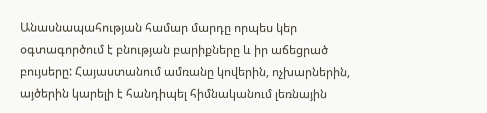Անասնապահության համար մարդը որպես կեր օգտագործում է բնության բարիքները և իր աճեցրած բույսերը: Հայաստանում ամռանը կովերին, ոչխարներին, այծերին կարելի է հանդիպել հիմնականում լեռնային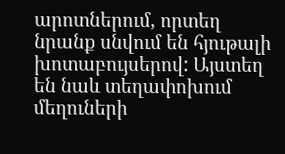արոտներում, որտեղ նրանք սնվում են հյութալի խոտաբույսերով: Այստեղ են նաև տեղափոխում մեղուների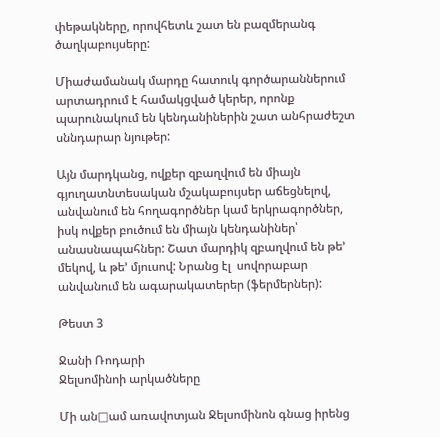փեթակները, որովհետև շատ են բազմերանգ ծաղկաբույսերը:

Միաժամանակ մարդը հատուկ գործարաններում արտադրում է համակցված կերեր, որոնք պարունակում են կենդանիներին շատ անհրաժեշտ սննդարար նյութեր:

Այն մարդկանց, ովքեր զբաղվում են միայն գյուղատնտեսական մշակաբույսեր աճեցնելով, անվանում են հողագործներ կամ երկրագործներ, իսկ ովքեր բուծում են միայն կենդանիներ՝ անասնապահներ: Շատ մարդիկ զբաղվում են թե’ մեկով, և թե’ մյուսով: Նրանց էլ  սովորաբար անվանում են ագարակատերեր (ֆերմերներ):

Թեստ 3

Ջանի Ռոդարի
Ջելսոմինոի արկածները

Մի ան□ամ առավոտյան Ջելսոմինոն գնաց իրենց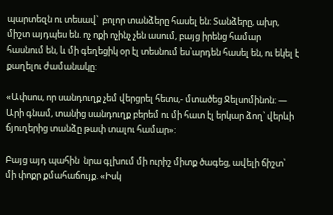պարտեզն ու տեսավ՝  բոլոր տանձերը հասել են: Տանձերը, ախր, միշտ այդպես են. ոչ ոքի ոչինչ չեն ասում, բայց իրենց համար հասնում են, և մի գեղեցիկ օր էլ տեսնում ես՝արդեն հասել են, ու եկել է քաղելու ժամանակը:

«Ափսոս, որ սանդուղք չեմ վերցրել հետս,- մտածեց Ջելսոմինոն: — Արի գնամ, տանից սանդուղք բերեմ ու մի հատ էլ երկար ձող՝ վերևի ճյուղերից տանձը թափ տալու համար»:

Բայց այդ պահին  նրա գլխում մի ուրիշ միտք ծագեց, ավելի ճիշտ՝ մի փոքր քմահաճույք. «Իսկ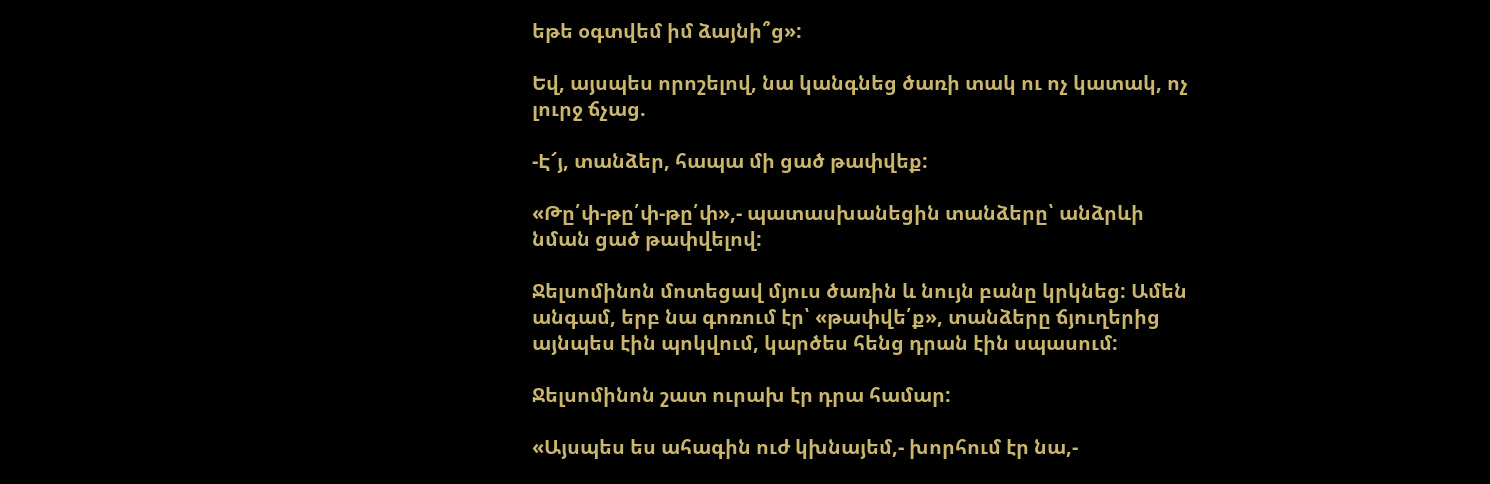եթե օգտվեմ իմ ձայնի՞ց»:

Եվ, այսպես որոշելով, նա կանգնեց ծառի տակ ու ոչ կատակ, ոչ լուրջ ճչաց.

-Է՜յ, տանձեր, հապա մի ցած թափվեք:

«Թը՛փ-թը՛փ-թը՛փ»,- պատասխանեցին տանձերը՝ անձրևի նման ցած թափվելով:

Ջելսոմինոն մոտեցավ մյուս ծառին և նույն բանը կրկնեց: Ամեն անգամ, երբ նա գոռում էր՝ «թափվե՛ք», տանձերը ճյուղերից այնպես էին պոկվում, կարծես հենց դրան էին սպասում:

Ջելսոմինոն շատ ուրախ էր դրա համար:

«Այսպես ես ահագին ուժ կխնայեմ,- խորհում էր նա,-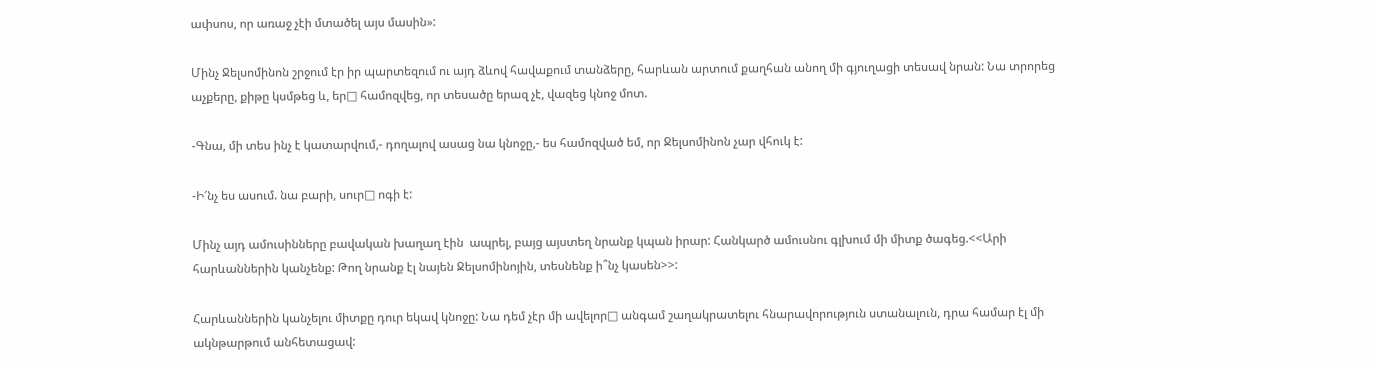ափսոս, որ առաջ չէի մտածել այս մասին»:

Մինչ Ջելսոմինոն շրջում էր իր պարտեզում ու այդ ձևով հավաքում տանձերը, հարևան արտում քաղհան անող մի գյուղացի տեսավ նրան: Նա տրորեց աչքերը, քիթը կսմթեց և, եր□ համոզվեց, որ տեսածը երազ չէ, վազեց կնոջ մոտ.

-Գնա, մի տես ինչ է կատարվում,- դողալով ասաց նա կնոջը,- ես համոզված եմ, որ Ջելսոմինոն չար վհուկ է:

-Ի՜նչ ես ասում. նա բարի, սուր□ ոգի է:

Մինչ այդ ամուսինները բավական խաղաղ էին  ապրել, բայց այստեղ նրանք կպան իրար: Հանկարծ ամուսնու գլխում մի միտք ծագեց.<<Արի հարևաններին կանչենք: Թող նրանք էլ նայեն Ջելսոմինոյին, տեսնենք ի՞նչ կասեն>>:

Հարևաններին կանչելու միտքը դուր եկավ կնոջը: Նա դեմ չէր մի ավելոր□ անգամ շաղակրատելու հնարավորություն ստանալուն, դրա համար էլ մի ակնթարթում անհետացավ: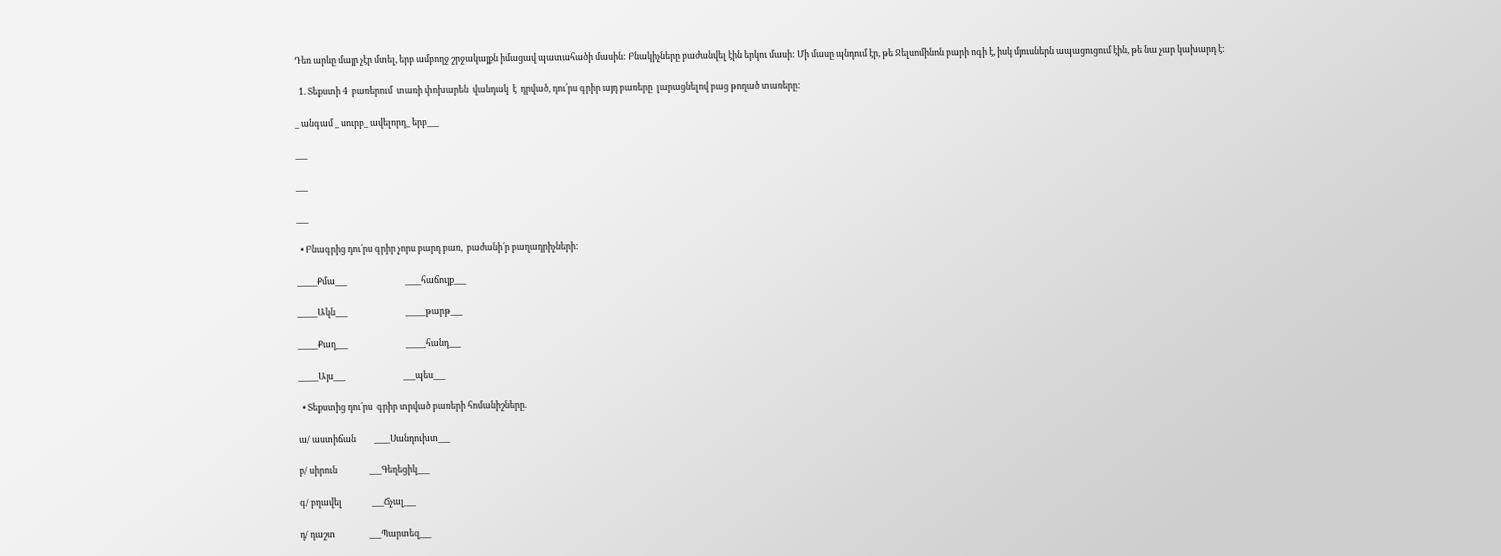Դեռ արևը մայր չէր մտել, երբ ամբողջ շրջակայքն իմացավ պատահածի մասին: Բնակիչները բաժանվել էին երկու մասի: Մի մասը պնդում էր, թե Ջելսոմինոն բարի ոգի է, իսկ մյուսներն ապացուցում էին, թե նա չար կախարդ է:

  1. Տեքստի 4  բառերում  տառի փոխարեն  վանդակ  է  դրված, դու՛րս գրիր այդ բառերը  լարացնելով բաց թողած տառերը:

_ անգամ _ սուրբ_ ավելորդ_ երբ___

___

___

___

  • Բնագրից դու՛րս գրիր չորս բարդ բառ,  բաժանի՛ր բաղադրիչների:

_____Քմա___                             ____հաճույք___

_____Ակն___                             _____թարթ___

_____Քաղ___                             _____հանդ___

_____Այս___                             ___պես___

  • Տեքստից դու՛րս  գրիր տրված բառերի հոմանիշները.

ա/ աստիճան         ____Սանդուխտ___

բ/ սիրուն                ___Գեղեցիկ___

գ/ բղավել               ___Ճչալ___

դ/ դաշտ                 ___Պարտեզ___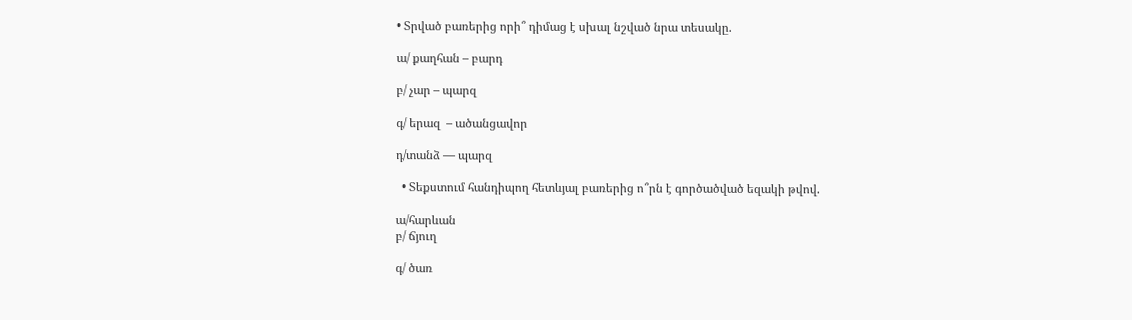• Տրված բառերից որի՞ դիմաց է սխալ նշված նրա տեսակը.

ա/ քաղհան – բարդ

բ/ չար – պարզ

գ/ երազ  – ածանցավոր

դ/տանձ — պարզ

  • Տեքստում հանդիպող հետևյալ բառերից ո՞րն է գործածված եզակի թվով.

ա/հարևան
բ/ ճյուղ

գ/ ծառ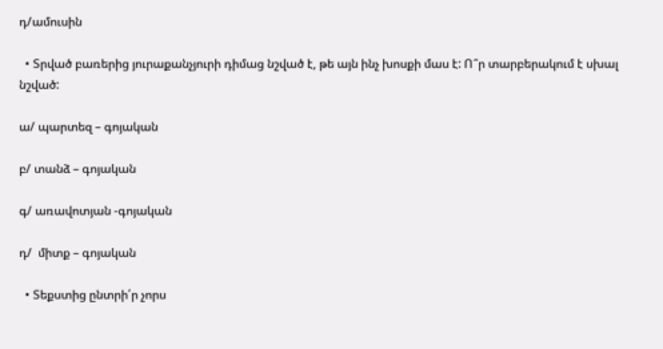դ/ամուսին

  • Տրված բառերից յուրաքանչյուրի դիմաց նշված է, թե այն ինչ խոսքի մաս է: Ո՞ր տարբերակում է սխալ նշված:

ա/ պարտեզ – գոյական

բ/ տանձ – գոյական

գ/ առավոտյան -գոյական

դ/  միտք – գոյական

  • Տեքստից ընտրի՛ր չորս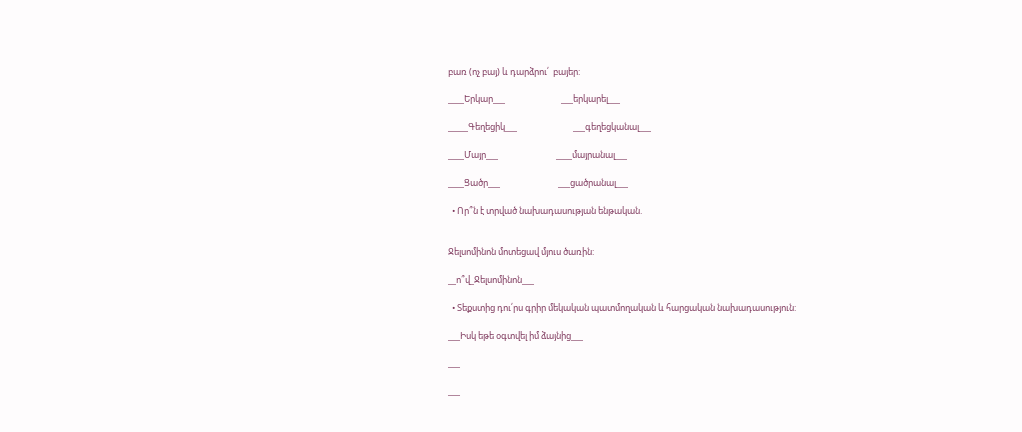բառ (ոչ բայ) և դարձրու՛  բայեր:

____Երկար___                            ___երկարել___

_____Գեղեցիկ___                            ___գեղեցկանալ___

____Մայր___                             ____մայրանալ___

____Ցածր___                             ___ցածրանալ___

  • Որ՞ն է տրված նախադասության ենթական.


Ջելսոմինոն մոտեցավ մյուս ծառին:

__ո՞վ_Ջելսոմինոն___

  • Տեքստից դու՛րս գրիր մեկական պատմողական և հարցական նախադասություն:

___Իսկ եթե օգտվել իմ ձայնից___

___

___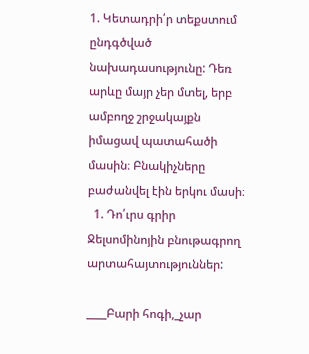1. Կետադրի՛ր տեքստում ընդգծված նախադասությունը: Դեռ արևը մայր չեր մտել, երբ ամբողջ շրջակայքն իմացավ պատահածի մասին։ Բնակիչները բաժանվել էին երկու մասի։
  1. Դո՛ւրս գրիր Ջելսոմինոյին բնութագրող արտահայտություններ:

____Բարի հոգի,_չար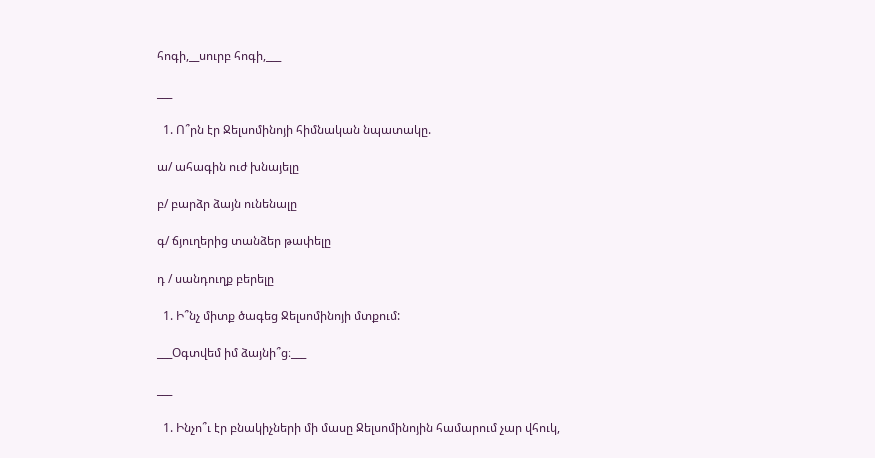հոգի,__սուրբ հոգի,___

___

  1. Ո՞րն էր Ջելսոմինոյի հիմնական նպատակը.

ա/ ահագին ուժ խնայելը

բ/ բարձր ձայն ունենալը

գ/ ճյուղերից տանձեր թափելը

դ / սանդուղք բերելը

  1. Ի՞նչ միտք ծագեց Ջելսոմինոյի մտքում:

___Օգտվեմ իմ ձայնի՞ց։___

___

  1. Ինչո՞ւ էր բնակիչների մի մասը Ջելսոմինոյին համարում չար վհուկ,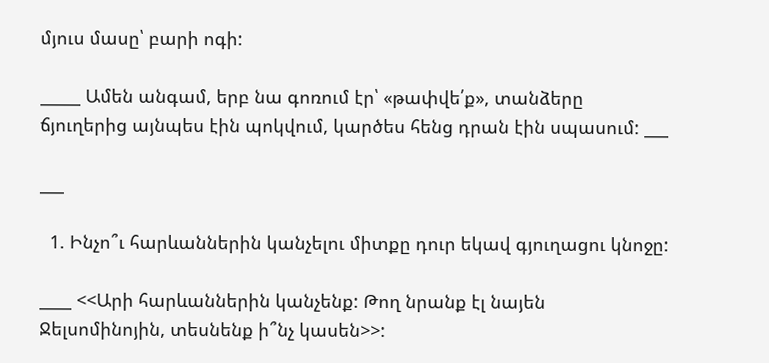մյուս մասը՝ բարի ոգի:

_____ Ամեն անգամ, երբ նա գոռում էր՝ «թափվե՛ք», տանձերը ճյուղերից այնպես էին պոկվում, կարծես հենց դրան էին սպասում: ___

___

  1. Ինչո՞ւ հարևաններին կանչելու միտքը դուր եկավ գյուղացու կնոջը:

____ <<Արի հարևաններին կանչենք: Թող նրանք էլ նայեն Ջելսոմինոյին, տեսնենք ի՞նչ կասեն>>: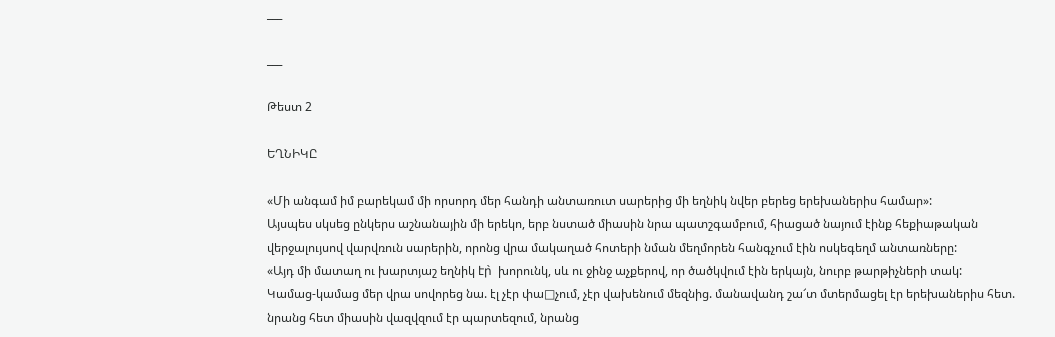___

___

Թեստ 2

ԵՂՆԻԿԸ

«Մի անգամ իմ բարեկամ մի որսորդ մեր հանդի անտառուտ սարերից մի եղնիկ նվեր բերեց երեխաներիս համար»:
Այսպես սկսեց ընկերս աշնանային մի երեկո, երբ նստած միասին նրա պատշգամբում, հիացած նայում էինք հեքիաթական վերջալույսով վարվռուն սարերին, որոնց վրա մակաղած հոտերի նման մեղմորեն հանգչում էին ոսկեգեղմ անտառները:
«Այդ մի մատաղ ու խարտյաշ եղնիկ էր̀  խորունկ, սև ու ջինջ աչքերով, որ ծածկվում էին երկայն, նուրբ թարթիչների տակ:
Կամաց-կամաց մեր վրա սովորեց նա. էլ չէր փա□չում, չէր վախենում մեզնից. մանավանդ շա՜տ մտերմացել էր երեխաներիս հետ. նրանց հետ միասին վազվզում էր պարտեզում, նրանց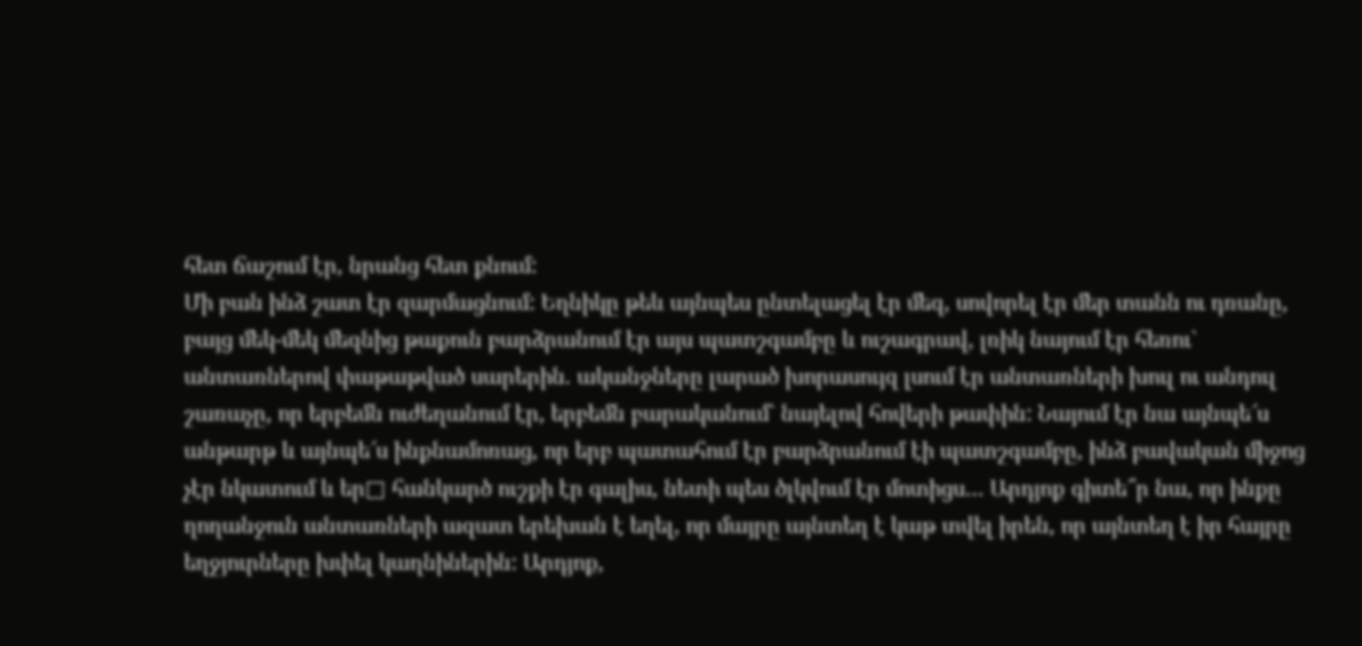հետ ճաշում էր, նրանց հետ քնում:
Մի բան ինձ շատ էր զարմացնում: Եղնիկը թեև այնպես ընտելացել էր մեզ, սովորել էր մեր տանն ու դռանը, բայց մեկ-մեկ մեզնից թաքուն բարձրանում էր այս պատշգամբը և ուշագրավ, լռիկ նայում էր հեռու` անտառներով փաթաթված սարերին. ականջները լարած խորասույզ լսում էր անտառների խուլ ու անդուլ շառաչը, որ երբեմն ուժեղանում էր, երբեմն բարականում` նայելով հովերի թափին: Նայում էր նա այնպե՜ս անթարթ և այնպե՜ս ինքնամոռաց, որ երբ պատահում էր բարձրանում էի պատշգամբը, ինձ բավական միջոց չէր նկատում և եր□ հանկարծ ուշքի էր գալիս, նետի պես ծլկվում էր մոտիցս… Արդյոք գիտե՞ր նա, որ ինքը ղողանջուն անտառների ազատ երեխան է եղել, որ մայրը այնտեղ է կաթ տվել իրեն, որ այնտեղ է իր հայրը եղջյուրները խփել կաղնիներին: Արդյոք,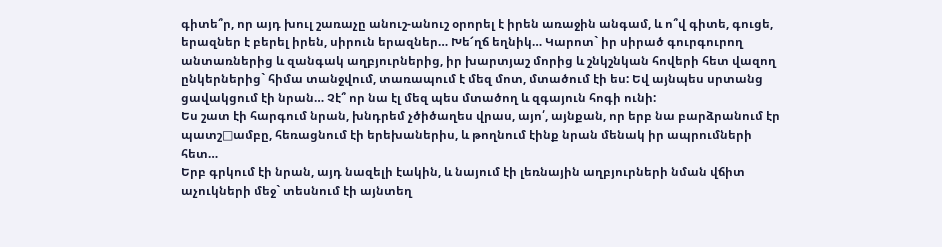գիտե՞ր, որ այդ խուլ շառաչը անուշ-անուշ օրորել է իրեն առաջին անգամ, և ո՞վ գիտե, գուցե, երազներ է բերել իրեն, սիրուն երազներ… Խե՜ղճ եղնիկ… Կարոտ` իր սիրած գուրգուրող անտառներից և զանգակ աղբյուրներից, իր խարտյաշ մորից և շնկշնկան հովերի հետ վազող ընկերներից` հիմա տանջվում, տառապում է մեզ մոտ, մտածում էի ես: Եվ այնպես սրտանց ցավակցում էի նրան… Չէ՞ որ նա էլ մեզ պես մտածող և զգայուն հոգի ունի:
Ես շատ էի հարգում նրան, խնդրեմ չծիծաղես վրաս, այո՛, այնքան, որ երբ նա բարձրանում էր պատշ□ամբը, հեռացնում էի երեխաներիս, և թողնում էինք նրան մենակ իր ապրումների հետ…
Երբ գրկում էի նրան, այդ նազելի էակին, և նայում էի լեռնային աղբյուրների նման վճիտ աչուկների մեջ` տեսնում էի այնտեղ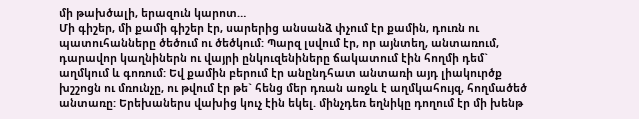մի թախծալի, երազուն կարոտ…
Մի գիշեր, մի քամի գիշեր էր, սարերից անսանձ փչում էր քամին, դուռն ու պատուհանները ծեծում ու ծեծկում: Պարզ լսվում էր, որ այնտեղ, անտառում, դարավոր կաղնիներն ու վայրի ընկուզենիները ճակատում էին հողմի դեմ` աղմկում և գոռում: Եվ քամին բերում էր անընդհատ անտառի այդ լիակուրծք խշշոցն ու մռունչը, ու թվում էր թե` հենց մեր դռան առջև է աղմկահույզ, հողմածեծ անտառը: Երեխաներս վախից կուչ էին եկել. մինչդեռ եղնիկը դողում էր մի խենթ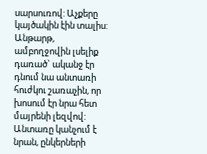սարսուռով: Աչքերը կայծակին էին տալիս: Անթարթ, ամբողջովին լսելիք դառած` ականջ էր դնում նա անտառի հուժկու շառաչին, որ խոսում էր նրա հետ մայրենի լեզվով:
Անտառը կանչում է նրան, ընկերների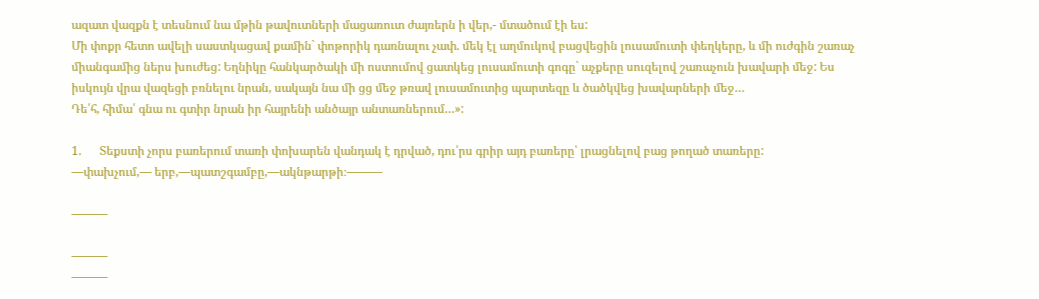ազատ վազքն է տեսնում նա մթին թավուտների մացառուտ ժայռերն ի վեր,- մտածում էի ես:
Մի փոքր հետո ավելի սաստկացավ քամին` փոթորիկ դառնալու չափ. մեկ էլ աղմուկով բացվեցին լուսամուտի փեղկերը, և մի ուժգին շառաչ միանգամից ներս խուժեց: Եղնիկը հանկարծակի մի ոստումով ցատկեց լուսամուտի գոգը` աչքերը սուզելով շառաչուն խավարի մեջ: Ես իսկույն վրա վազեցի բռնելու նրան, սակայն նա մի ցց մեջ թռավ լուսամուտից պարտեզը և ծածկվեց խավարների մեջ…
Դե՛հ, հիմա՛ գնա ու գտիր նրան իր հայրենի անծայր անտառներում…»:

1.      Տեքստի չորս բառերում տառի փոխարեն վանդակ է դրված, դու՛րս գրիր այդ բառերը՝ լրացնելով բաց թողած տառերը:
—փախչում,— երբ,—պատշգամբը,—ակնթարթի։———

———

———
———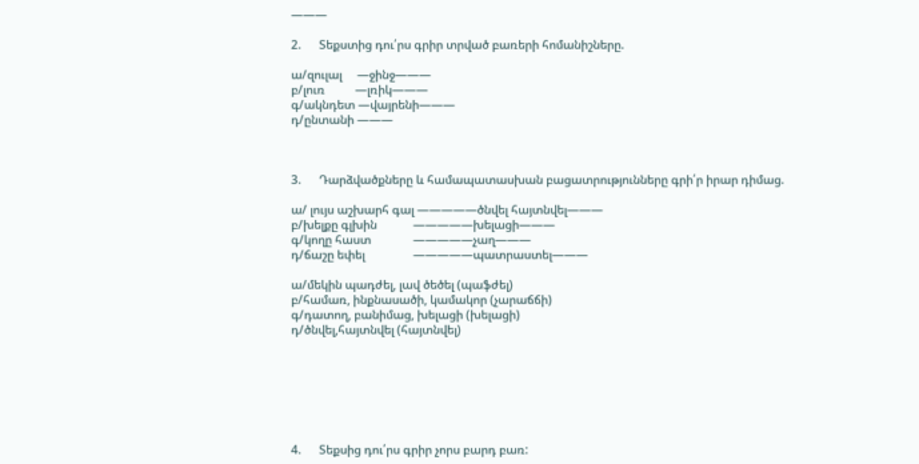———

2.      Տեքստից դու՛րս գրիր տրված բառերի հոմանիշները.

ա/զուլալ     —ջինջ———
բ/լուռ          —լռիկ———
գ/ակնդետ —վայրենի———
դ/ընտանի ———



3.      Դարձվածքները և համապատասխան բացատրությունները գրի՛ր իրար դիմաց.

ա/ լույս աշխարհ գալ —————ծնվել հայտնվել———
բ/խելքը գլխին            —————խելացի———
գ/կողը հաստ              —————չաղ———
դ/ճաշը եփել                —————պատրաստել———

ա/մեկին պադժել, լավ ծեծել (պաֆժել)
բ/համառ, ինքնասածի, կամակոր (չարաճճի)
գ/դատող, բանիմաց, խելացի (խելացի)
դ/ծնվել,հայտնվել (հայտնվել)







4.      Տեքսից դու՛րս գրիր չորս բարդ բառ: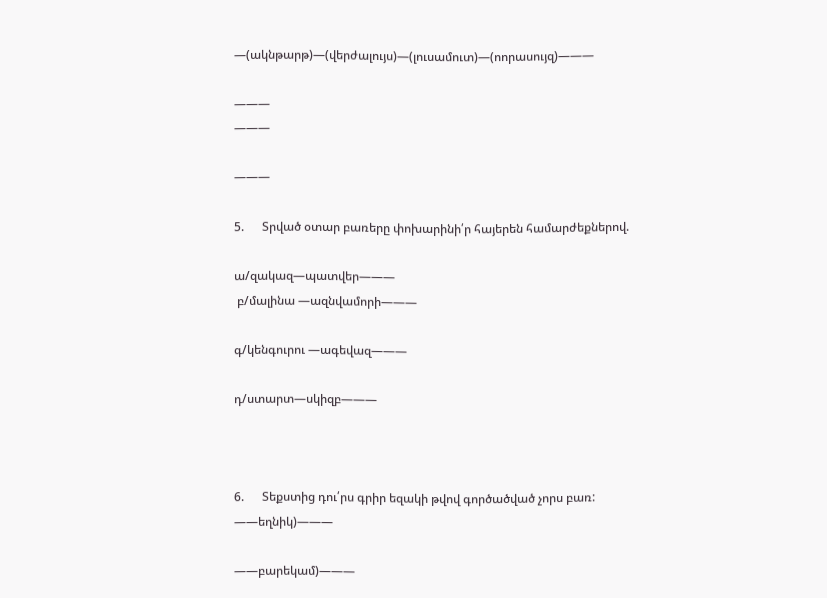—(ակնթարթ)—(վերժալույս)—(լուսամուտ)—(ոորասույզ)———

———
———

———

5.      Տրված օտար բառերը փոխարինի՛ր հայերեն համարժեքներով.

ա/զակազ—պատվեր———
 բ/մալինա —ազնվամորի———

գ/կենգուրու —ագեվազ———

դ/ստարտ—սկիզբ———



6.      Տեքստից դու՛րս գրիր եզակի թվով գործածված չորս բառ:
——եղնիկ)———

——բարեկամ)———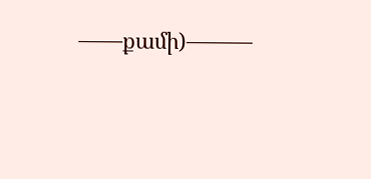——քամի)———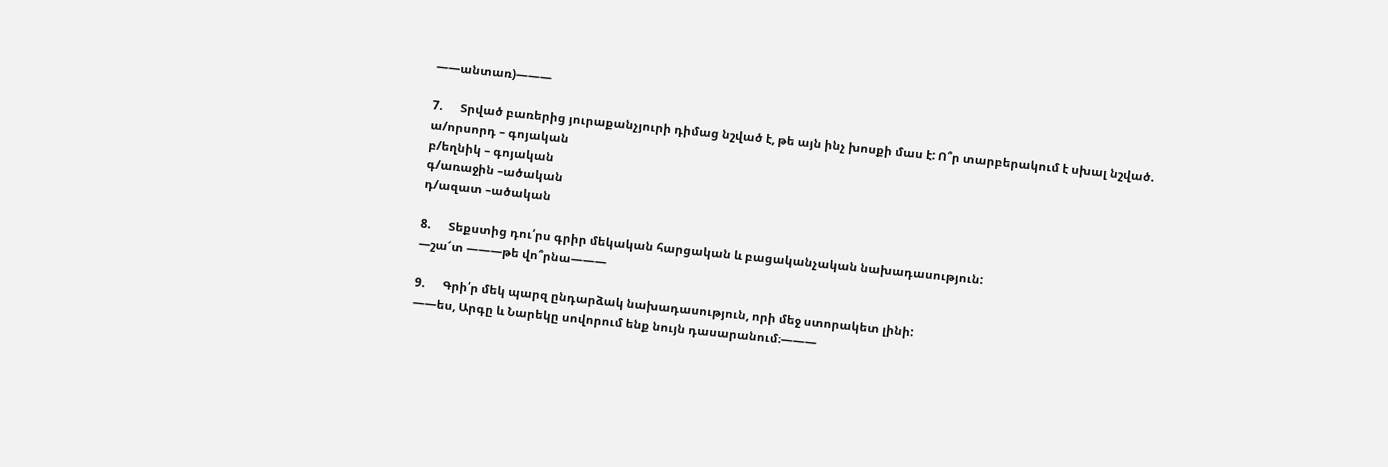——անտառ)———

7.      Տրված բառերից յուրաքանչյուրի դիմաց նշված է, թե այն ինչ խոսքի մաս է: Ո՞ր տարբերակում է սխալ նշված.
ա/որսորդ – գոյական
բ/եղնիկ – գոյական
գ/առաջին –ածական
դ/ազատ –ածական

8.      Տեքստից դու՛րս գրիր մեկական հարցական և բացականչական նախադասություն:
—շա՜տ ———թե վո՞րնա———

9.      Գրի՛ր մեկ պարզ ընդարձակ նախադասություն, որի մեջ ստորակետ լինի:
——ես, Արգը և Նարեկը սովորում ենք նույն դասարանում։———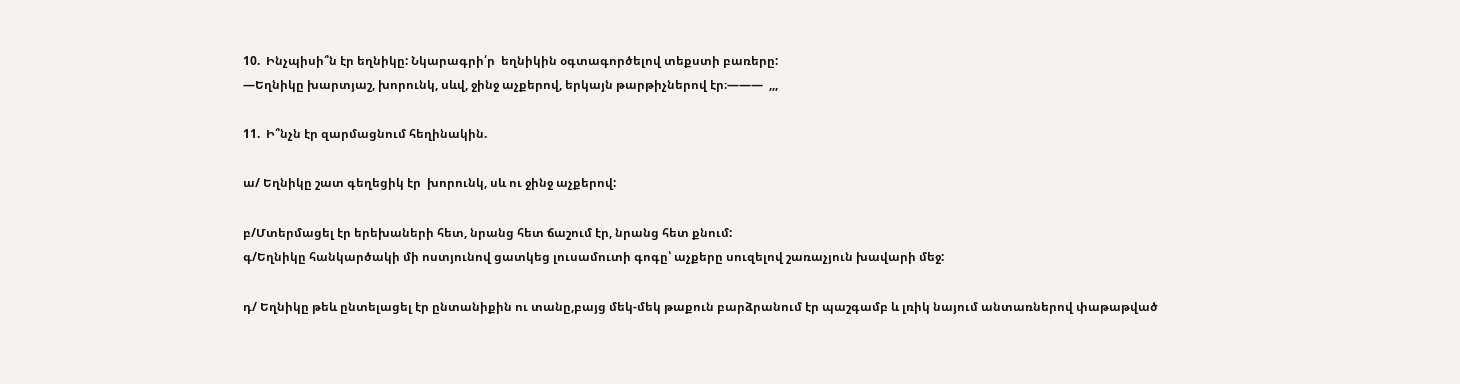10.  Ինչպիսի՞ն էր եղնիկը: Նկարագրի՛ր  եղնիկին օգտագործելով տեքստի բառերը:
—Եղնիկը խարտյաշ, խորունկ, սևվ, ջինջ աչքերով, երկայն թարթիչներով էր։———  ,,,

11.  Ի՞նչն էր զարմացնում հեղինակին.

ա/ Եղնիկը շատ գեղեցիկ էր  խորունկ, սև ու ջինջ աչքերով:

բ/Մտերմացել էր երեխաների հետ, նրանց հետ ճաշում էր, նրանց հետ քնում:
գ/Եղնիկը հանկարծակի մի ոստյունով ցատկեց լուսամուտի գոգը՝ աչքերը սուզելով շառաչյուն խավարի մեջ:

դ/ Եղնիկը թեև ընտելացել էր ընտանիքին ու տանը,բայց մեկ-մեկ թաքուն բարձրանում էր պաշգամբ և լռիկ նայում անտառներով փաթաթված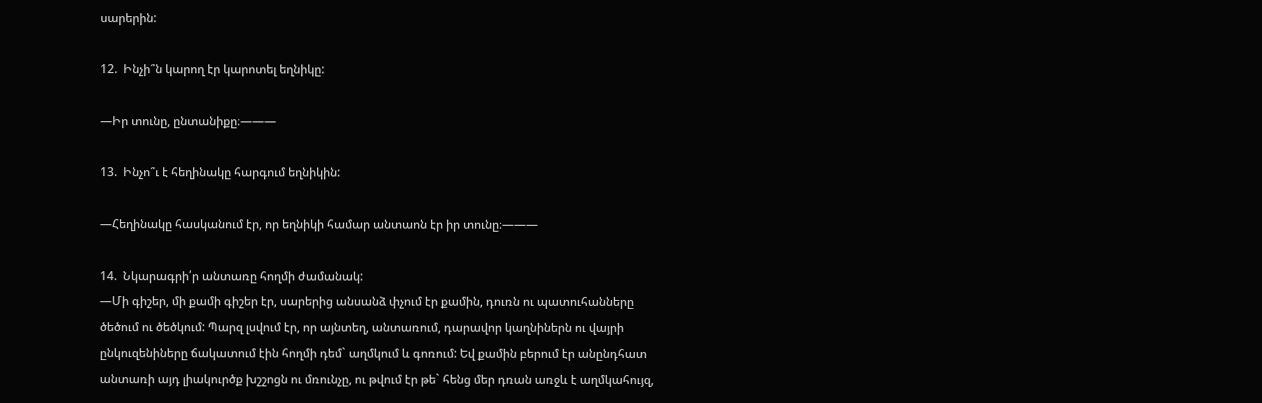սարերին:

12.  Ինչի՞ն կարող էր կարոտել եղնիկը:

—Իր տունը, ընտանիքը։———

13.  Ինչո՞ւ է հեղինակը հարգում եղնիկին:

—Հեղինակը հասկանում էր, որ եղնիկի համար անտաոն էր իր տունը։———

14.  Նկարագրի՛ր անտառը հողմի ժամանակ:
—Մի գիշեր, մի քամի գիշեր էր, սարերից անսանձ փչում էր քամին, դուռն ու պատուհանները ծեծում ու ծեծկում: Պարզ լսվում էր, որ այնտեղ, անտառում, դարավոր կաղնիներն ու վայրի ընկուզենիները ճակատում էին հողմի դեմ` աղմկում և գոռում: Եվ քամին բերում էր անընդհատ անտառի այդ լիակուրծք խշշոցն ու մռունչը, ու թվում էր թե` հենց մեր դռան առջև է աղմկահույզ,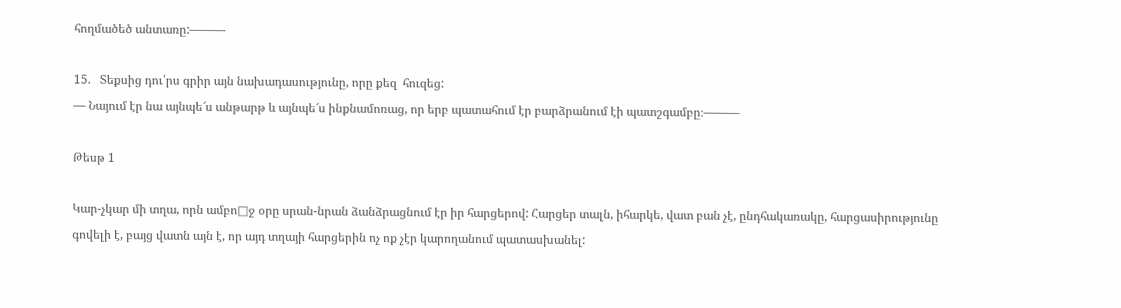հողմածեծ անտառը:———

15.   Տեքսից դու՛րս գրիր այն նախադասությունը, որը քեզ  հուզեց:
— Նայում էր նա այնպե՜ս անթարթ և այնպե՜ս ինքնամոռաց, որ երբ պատահում էր բարձրանում էի պատշգամբը։———

Թեսթ 1

Կար-չկար մի տղա, որն ամբո□ջ օրը սրան-նրան ձանձրացնում էր իր հարցերով: Հարցեր տալն, իհարկե, վատ բան չէ, ընդհակառակը, հարցասիրությունը գովելի է, բայց վատն այն է, որ այդ տղայի հարցերին ոչ ոք չէր կարողանում պատասխանել: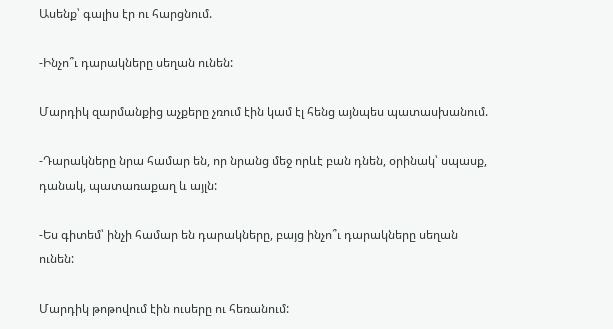Ասենք՝ գալիս էր ու հարցնում.

-Ինչո՞ւ դարակները սեղան ունեն:

Մարդիկ զարմանքից աչքերը չռում էին կամ էլ հենց այնպես պատասխանում.

-Դարակները նրա համար են, որ նրանց մեջ որևէ բան դնեն, օրինակ՝ սպասք, դանակ, պատառաքաղ և այլն:

-Ես գիտեմ՝ ինչի համար են դարակները, բայց ինչո՞ւ դարակները սեղան ունեն:

Մարդիկ թոթովում էին ուսերը ու հեռանում: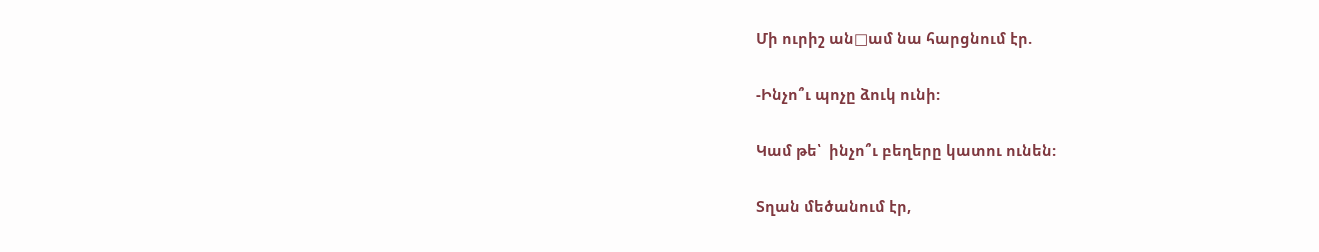Մի ուրիշ ան□ամ նա հարցնում էր.

-Ինչո՞ւ պոչը ձուկ ունի:

Կամ թե՝  ինչո՞ւ բեղերը կատու ունեն:

Տղան մեծանում էր,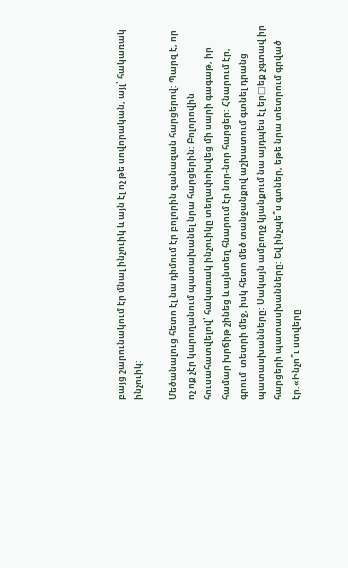բայց շարունակում էր մնալ ինչուիկ և այն էլ ոչ թե սովորական, այլ՝ հակառակ ինչուիկ:

Մեծանալուց հետո էլ նա դիմում էր բոլորին զանազան հարցերով: Պարզ է, որ ոչ ոք չէր կարողանում պատախանել նրա հարցերին: Բոլորովին հուսահատվելով՝ հակառակ ինչուիկը տեղափոխվեց մի սարի գագաթ, իր համար խրճիթ շինեց և այնտեղ հնարում էր նոր-նոր հարցեր: Հնարում էր, գրում  տետրի մեջ, իսկ հետո մեծ տանջանքով աշխատում գտնել դրանց պատասխանները: Սակայն ամբողջ կյանքում նա այդպես էլ եր□եք չգտավ իր հարցերի պատասխանները: Եվ ինչպե՞ս գտներ, եթե նրա տետրում գրված էր.«Ինչո՞ւ ստվերը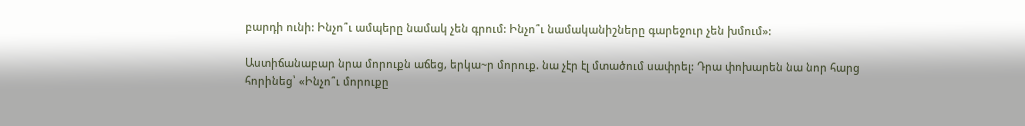բարդի ունի: Ինչո՞ւ ամպերը նամակ չեն գրում: Ինչո՞ւ նամականիշները գարեջուր չեն խմում»:

Աստիճանաբար նրա մորուքն աճեց, երկա~ր մորուք. նա չէր էլ մտածում սափրել: Դրա փոխարեն նա նոր հարց հորինեց՝ «Ինչո՞ւ մորուքը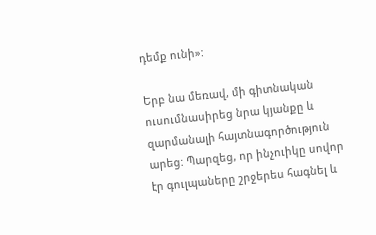դեմք ունի»:

Երբ նա մեռավ, մի գիտնական ուսումնասիրեց նրա կյանքը և զարմանալի հայտնագործություն արեց: Պարզեց, որ ինչուիկը սովոր էր գուլպաները շրջերես հագնել և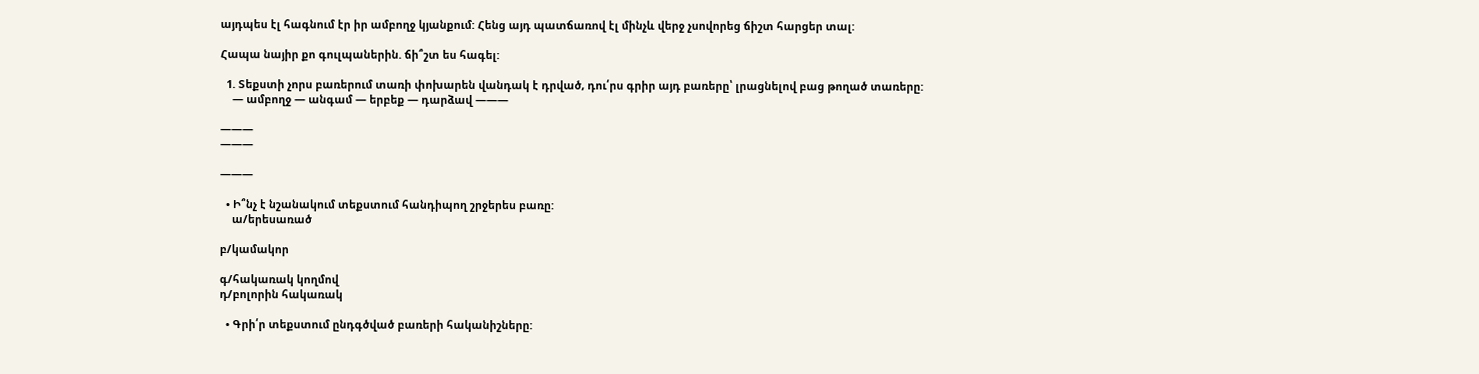այդպես էլ հագնում էր իր ամբողջ կյանքում: Հենց այդ պատճառով էլ մինչև վերջ չսովորեց ճիշտ հարցեր տալ:

Հապա նայիր քո գուլպաներին. ճի՞շտ ես հագել:

  1. Տեքստի չորս բառերում տառի փոխարեն վանդակ է դրված, դու՛րս գրիր այդ բառերը՝ լրացնելով բաց թողած տառերը:
    — ամբողջ — անգամ — երբեք — դարձավ ———

———
———

———

  • Ի՞նչ է նշանակում տեքստում հանդիպող շրջերես բառը:
    ա/երեսառած

բ/կամակոր

գ/հակառակ կողմով
դ/բոլորին հակառակ

  • Գրի՛ր տեքստում ընդգծված բառերի հականիշները: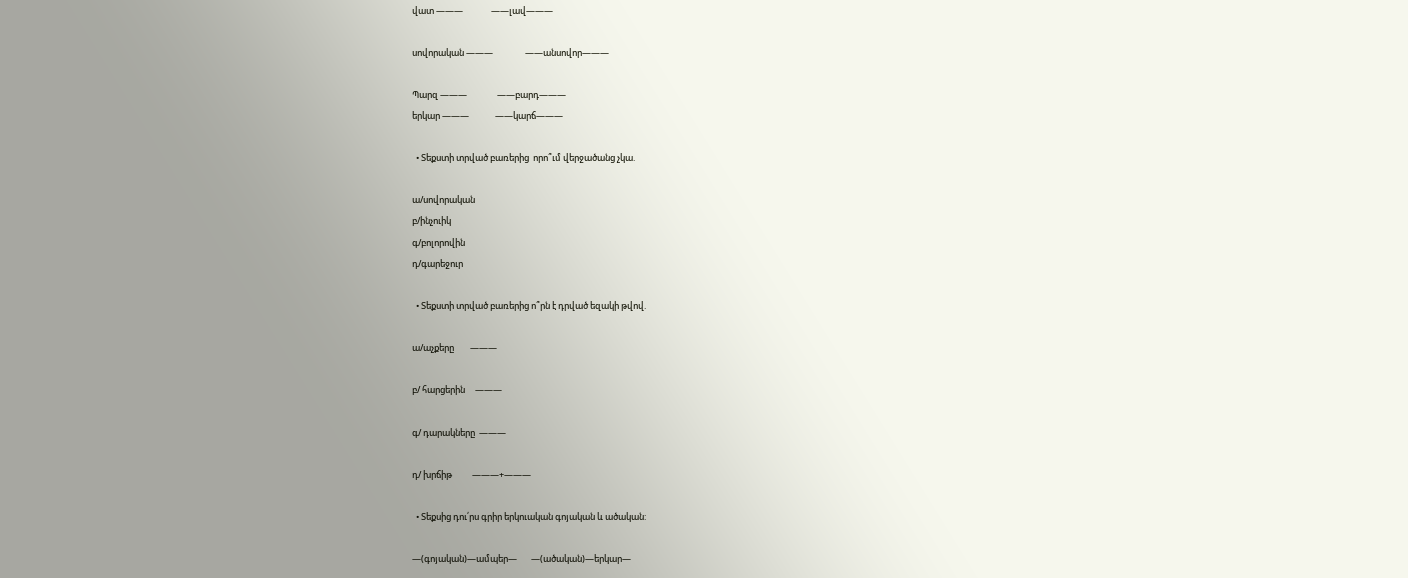վատ ———              ——լավ———

սովորական ———                ——անսովոր———

Պարզ ———               ——բարդ———
երկար ———             ——կարճ———

  • Տեքստի տրված բառերից  որո՞ւմ վերջածանց չկա.

ա/սովորական
բ/ինչուիկ
գ/բոլորովին
դ/գարեջուր

  • Տեքստի տրված բառերից ո՞րն է դրված եզակի թվով.

ա/աչքերը        ———

բ/ հարցերին     ———

գ/ դարակները  ———

դ/ խրճիթ          ———+———

  • Տեքսից դու՛րս գրիր երկուական գոյական և ածական:

—(գոյական)—ամպեր—       —(ածական)—երկար—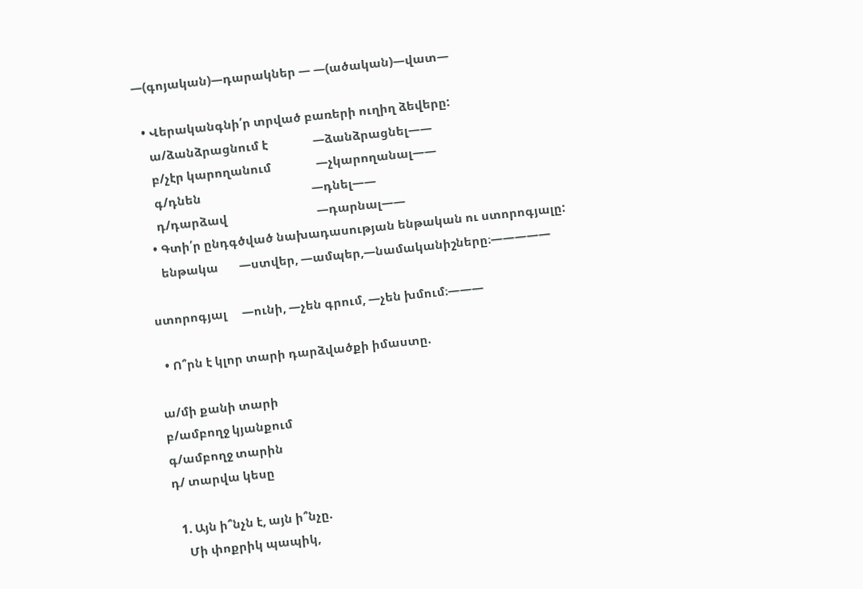—(գոյական)—դարակներ — —(ածական)—վատ—

  • Վերականգնի՛ր տրված բառերի ուղիղ ձեվերը:
    ա/ձանձրացնում է               —ձանձրացնել——
    բ/չէր կարողանում               —չկարողանալ——
    գ/դնեն                                     —դնել——
    դ/դարձավ                              —դարնալ——
  • Գտի՛ր ընդգծված նախադասության ենթական ու ստորոգյալը:
    ենթակա       —ստվեր, —ամպեր,—նամականիշները։—————

ստորոգյալ     —ունի, —չեն գրում, —չեն խմում։———

  • Ո՞րն է կլոր տարի դարձվածքի իմաստը.

ա/մի քանի տարի
բ/ամբողջ կյանքում
գ/ամբողջ տարին
դ/ տարվա կեսը

  1. Այն ի՞նչն է, այն ի՞նչը.
    Մի փոքրիկ պապիկ,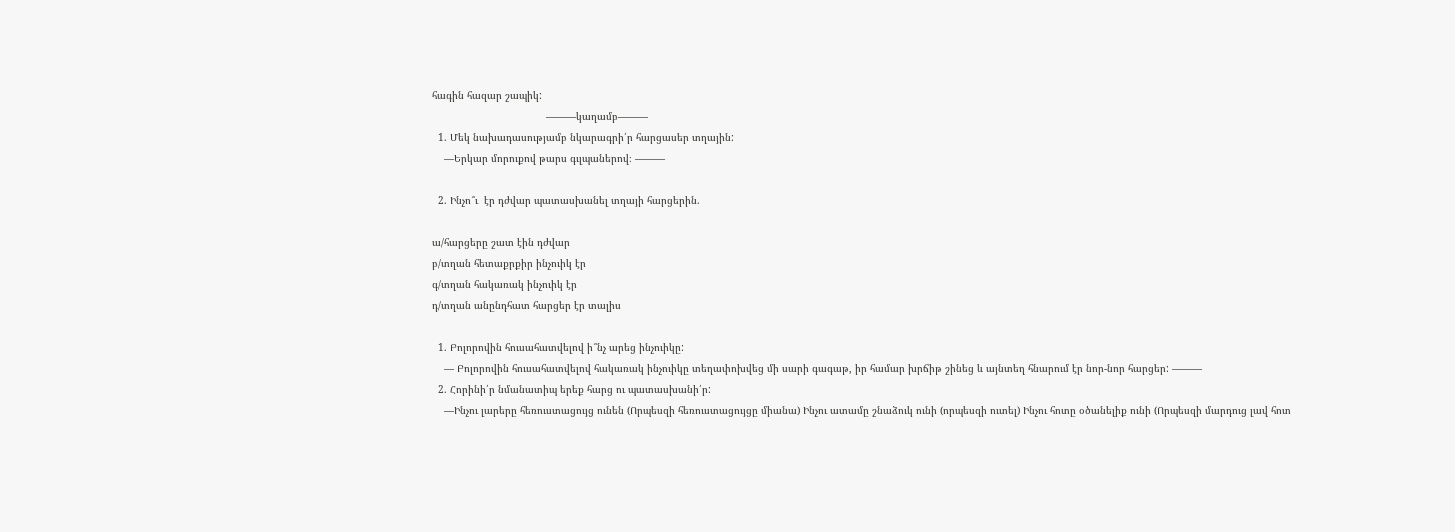հագին հազար շապիկ:
                                      ———կաղամբ———
  1. Մեկ նախադասությամբ նկարագրի՛ր հարցասեր տղային:
    —Երկար մորուքով թարս գւլպաներով։ ———

  2. Ինչո՞ւ  էր դժվար պատասխանել տղայի հարցերին.

ա/հարցերը շատ էին դժվար
բ/տղան հետաքրքիր ինչուիկ էր
գ/տղան հակառակ ինչուիկ էր
դ/տղան անընդհատ հարցեր էր տալիս

  1. Բոլորովին հուսահատվելով ի՞նչ արեց ինչուիկը:
    — Բոլորովին հուսահատվելով հակառակ ինչուիկը տեղափոխվեց մի սարի գագաթ, իր համար խրճիթ շինեց և այնտեղ հնարում էր նոր-նոր հարցեր: ———
  2. Հորինի՛ր նմանատիպ երեք հարց ու պատասխանի՛ր:
    —Ինչու լարերը հեռուստացույց ունեն (Որպեսզի հեռուստացույցը միանա) Ինչու ատամը շնաձուկ ունի (որպեսզի ուտել) Ինչու հոտը օծանելիք ունի (Որպեսզի մարդուց լավ հոտ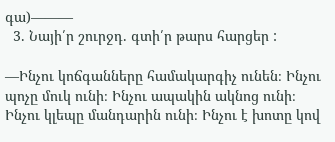գա)———
  3. Նայի՛ր շուրջդ. գտի՛ր թարս հարցեր :

—Ինչու կոճգանները համակարգիչ ունեն։ Ինչու պոչը մուկ ունի։ Ինչու ապակին ակնոց ունի։ Ինչու կլեպը մանդարին ունի։ Ինչու է խոտը կով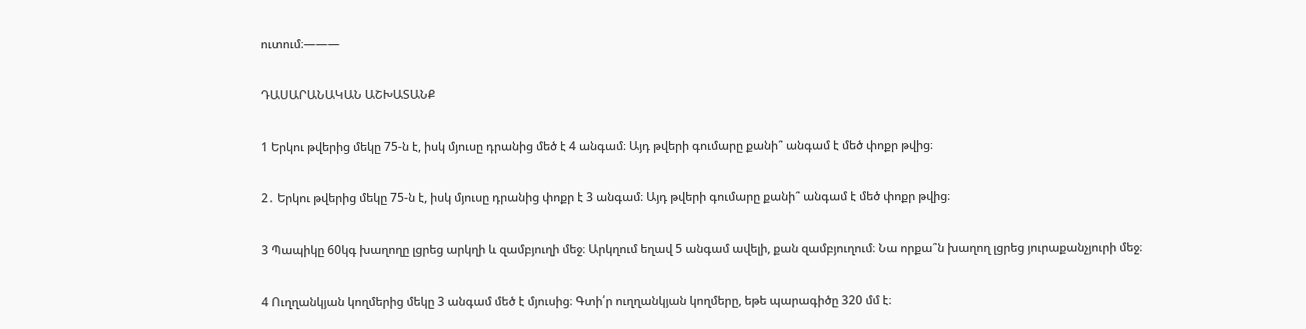ուտում։———

ԴԱՍԱՐԱՆԱԿԱՆ ԱՇԽԱՏԱՆՔ

1 Երկու թվերից մեկը 75-ն է, իսկ մյուսը դրանից մեծ է 4 անգամ։ Այդ թվերի գումարը քանի՞ անգամ է մեծ փոքր թվից։

2․ Երկու թվերից մեկը 75-ն է, իսկ մյուսը դրանից փոքր է 3 անգամ։ Այդ թվերի գումարը քանի՞ անգամ է մեծ փոքր թվից։

3 Պապիկը 60կգ խաղողը լցրեց արկղի և զամբյուղի մեջ։ Արկղում եղավ 5 անգամ ավելի, քան զամբյուղում։ Նա որքա՞ն խաղող լցրեց յուրաքանչյուրի մեջ։

4 Ուղղանկյան կողմերից մեկը 3 անգամ մեծ է մյուսից։ Գտի՛ր ուղղանկյան կողմերը, եթե պարագիծը 320 մմ է։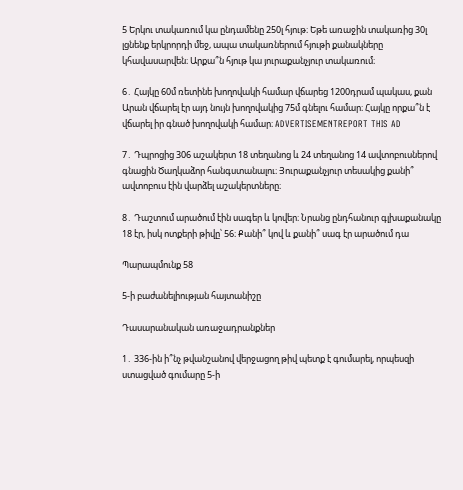5 Երկու տակառում կա ընդամենը 250լ հյութ։ Եթե առաջին տակառից 30լ լցնենք երկրորդի մեջ, ապա տակառներում հյութի քանակները կհավասարվեն։ Արքա՞ն հյութ կա յուրաքանչյուր տակառում։

6․ Հայկը 60մ ռետինե խողովակի համար վճարեց 1200դրամ պակաս, քան Արան վճարել էր այդ նույն խողովակից 75մ գնելու համար։ Հայկը որքա՞ն է վճարել իր գնած խողովակի համար։ ADVERTISEMENTREPORT THIS AD

7․ Դպրոցից 306 աշակերտ 18 տեղանոց և 24 տեղանոց 14 ավտոբուսներով գնացին Ծաղկաձոր հանգստանալու։ Յուրաքանչյուր տեսակից քանի՞ ավտոբուս էին վարձել աշակերտները։

8․ Դաշտում արածում էին սագեր և կովեր։ Նրանց ընդհանուր գլխաքանակը 18 էր, իսկ ոտքերի թիվը՝ 56։ Քանի՞ կով և քանի՞ սագ էր արածում դա

Պարապմունք 58

5-ի բաժանելիության հայտանիշը

Դասարանական առաջադրանքներ

1․ 336-ին ի՞նչ թվանշանով վերջացող թիվ պետք է գումարել, որպեսզի ստացված գումարը 5-ի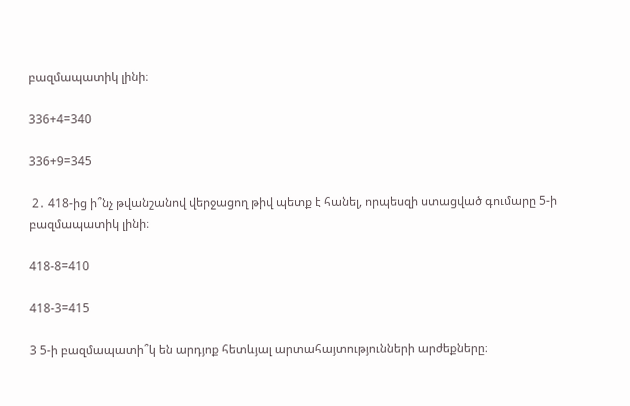բազմապատիկ լինի։

336+4=340

336+9=345

 2․ 418-ից ի՞նչ թվանշանով վերջացող թիվ պետք է հանել, որպեսզի ստացված գումարը 5-ի բազմապատիկ լինի։

418-8=410

418-3=415

3 5-ի բազմապատի՞կ են արդյոք հետևյալ արտահայտությունների արժեքները։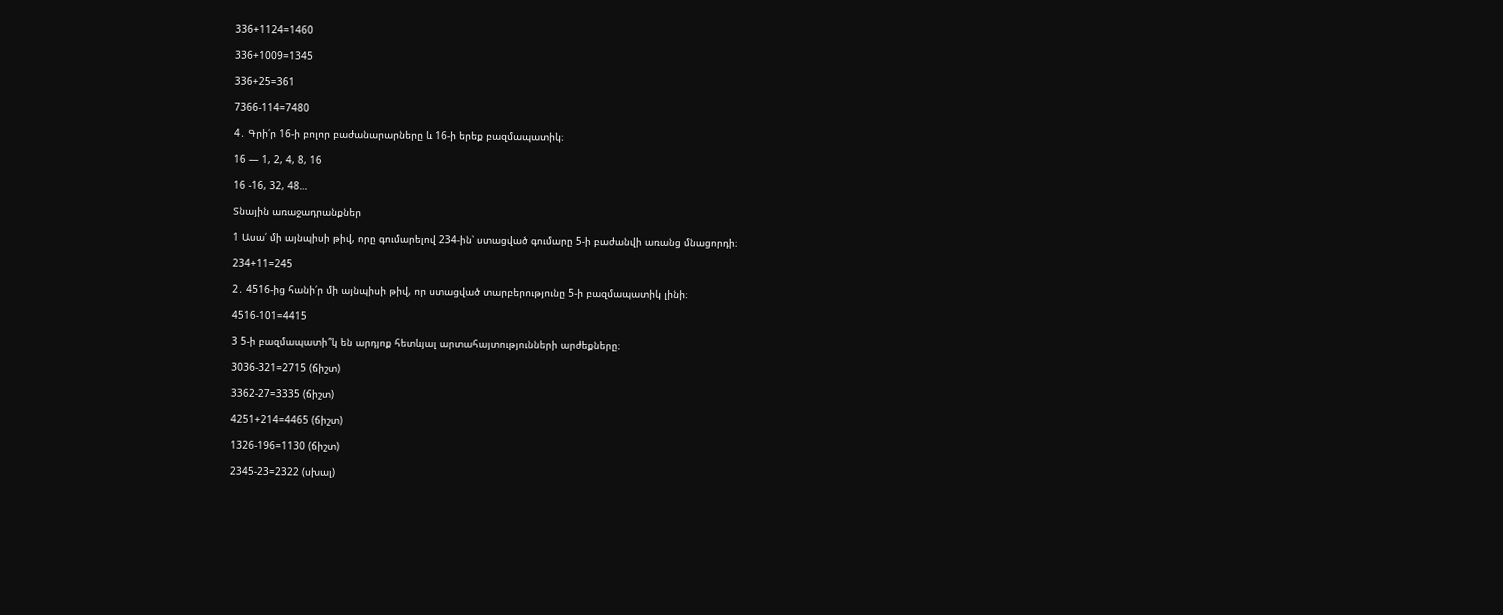336+1124=1460

336+1009=1345

336+25=361

7366-114=7480

4․ Գրի՛ր 16-ի բոլոր բաժանարարները և 16-ի երեք բազմապատիկ։

16 — 1, 2, 4, 8, 16

16 -16, 32, 48…

Տնային առաջադրանքներ

1 Ասա՛ մի այնպիսի թիվ, որը գումարելով 234-ին՝ ստացված գումարը 5-ի բաժանվի առանց մնացորդի։

234+11=245

2․ 4516-ից հանի՛ր մի այնպիսի թիվ, որ ստացված տարբերությունը 5-ի բազմապատիկ լինի։

4516-101=4415

3 5-ի բազմապատի՞կ են արդյոք հետևյալ արտահայտությունների արժեքները։

3036-321=2715 (ճիշտ)

3362-27=3335 (ճիշտ)

4251+214=4465 (ճիշտ)

1326-196=1130 (ճիշտ)

2345-23=2322 (սխալ)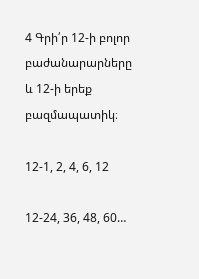4 Գրի՛ր 12-ի բոլոր բաժանարարները և 12-ի երեք բազմապատիկ։

12-1, 2, 4, 6, 12

12-24, 36, 48, 60…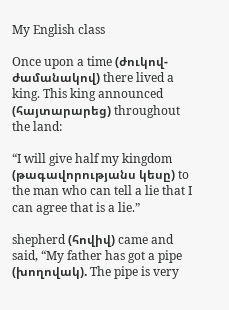My English class

Once upon a time (ժուկով-ժամանակով) there lived a king. This king announced (հայտարարեց) throughout the land:

“I will give half my kingdom (թագավորությանս կեսը) to the man who can tell a lie that I can agree that is a lie.”

shepherd (հովիվ) came and said, “My father has got a pipe (խողովակ). The pipe is very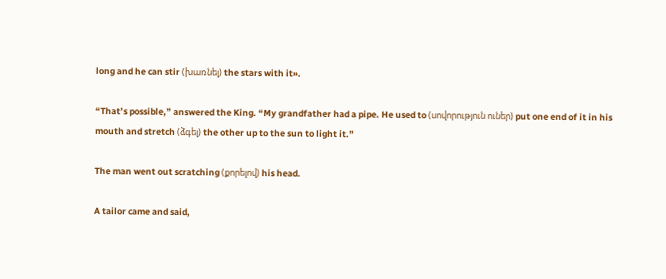long and he can stir (խառնել) the stars with it».

“That’s possible,” answered the King. “My grandfather had a pipe. He used to (սովորություն ուներ) put one end of it in his mouth and stretch (ձգել) the other up to the sun to light it.”

The man went out scratching (քորելով) his head.

A tailor came and said,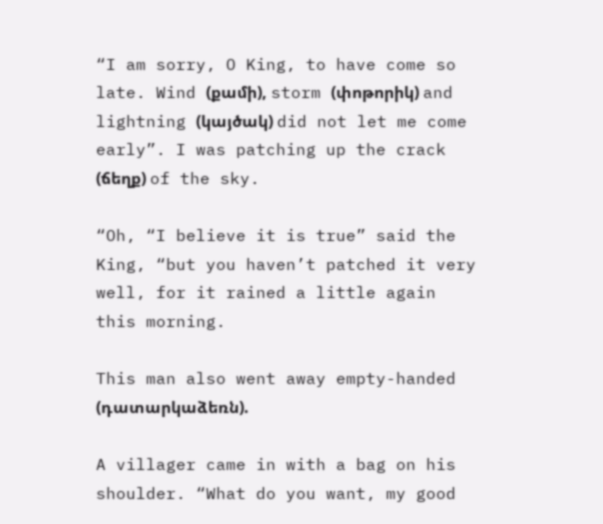“I am sorry, O King, to have come so late. Wind (քամի), storm (փոթորիկ) and lightning (կայծակ) did not let me come early”. I was patching up the crack (ճեղք) of the sky.

“Oh, “I believe it is true” said the King, “but you haven’t patched it very well, for it rained a little again this morning.

This man also went away empty-handed (դատարկաձեռն).

A villager came in with a bag on his shoulder. “What do you want, my good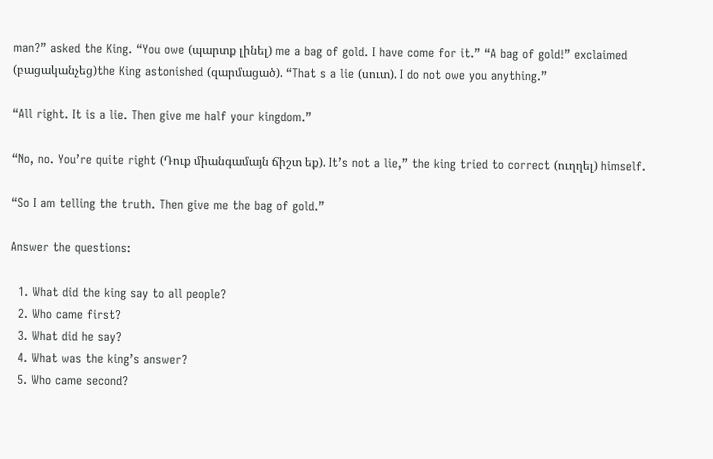man?” asked the King. “You owe (պարտք լինել) me a bag of gold. I have come for it.” “A bag of gold!” exclaimed (բացականչեց)the King astonished (զարմացած). “That s a lie (սուտ). I do not owe you anything.”

“All right. It is a lie. Then give me half your kingdom.”

“No, no. You’re quite right (Դուք միանգամայն ճիշտ եք). It’s not a lie,” the king tried to correct (ուղղել) himself.

“So I am telling the truth. Then give me the bag of gold.”

Answer the questions:

  1. What did the king say to all people?
  2. Who came first?
  3. What did he say?
  4. What was the king’s answer?
  5. Who came second?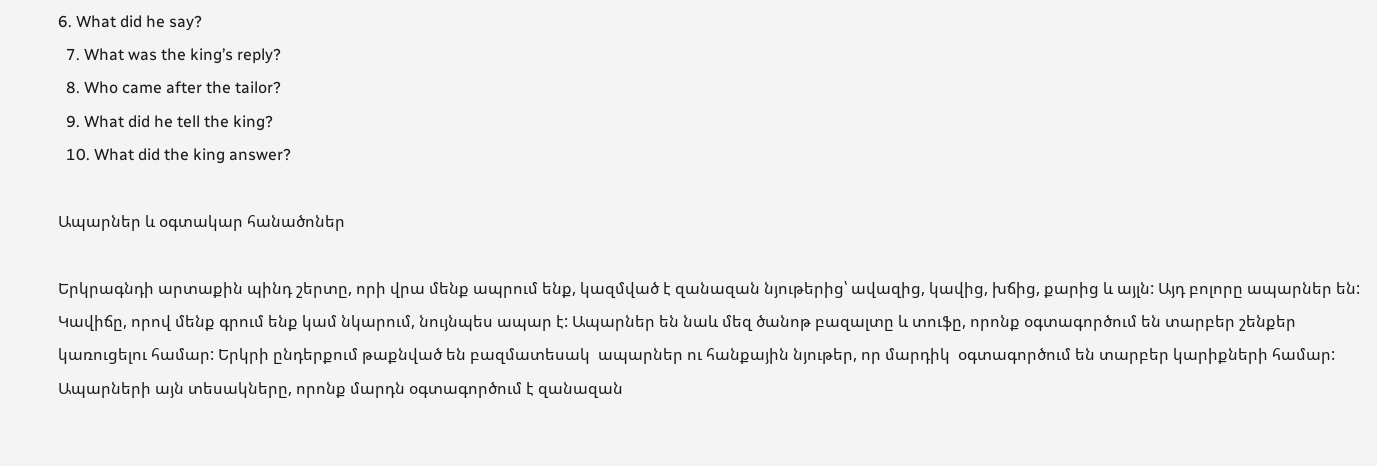6. What did he say?
  7. What was the king’s reply?
  8. Who came after the tailor?
  9. What did he tell the king?
  10. What did the king answer?

Ապարներ և օգտակար հանածոներ

Երկրագնդի արտաքին պինդ շերտը, որի վրա մենք ապրում ենք, կազմված է զանազան նյութերից՝ ավազից, կավից, խճից, քարից և այլն: Այդ բոլորը ապարներ են: Կավիճը, որով մենք գրում ենք կամ նկարում, նույնպես ապար է: Ապարներ են նաև մեզ ծանոթ բազալտը և տուֆը, որոնք օգտագործում են տարբեր շենքեր կառուցելու համար: Երկրի ընդերքում թաքնված են բազմատեսակ  ապարներ ու հանքային նյութեր, որ մարդիկ  օգտագործում են տարբեր կարիքների համար: Ապարների այն տեսակները, որոնք մարդն օգտագործում է զանազան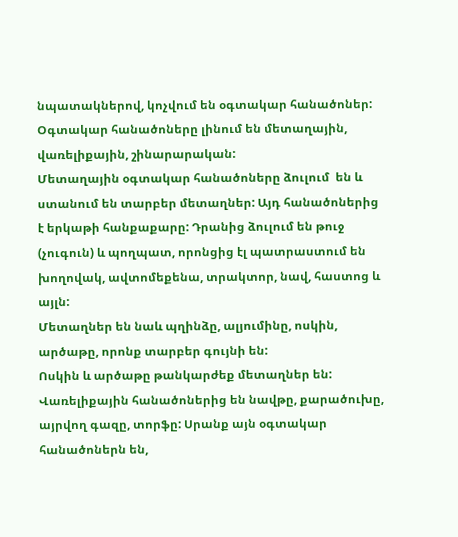նպատակներով, կոչվում են օգտակար հանածոներ: Օգտակար հանածոները լինում են մետաղային, վառելիքային, շինարարական:
Մետաղային օգտակար հանածոները ձուլում  են և ստանում են տարբեր մետաղներ: Այդ հանածոներից է երկաթի հանքաքարը: Դրանից ձուլում են թուջ (չուգուն) և պողպատ, որոնցից էլ պատրաստում են խողովակ, ավտոմեքենա, տրակտոր, նավ, հաստոց և այլն:
Մետաղներ են նաև պղինձը, ալյումինը, ոսկին, արծաթը, որոնք տարբեր գույնի են:
Ոսկին և արծաթը թանկարժեք մետաղներ են:
Վառելիքային հանածոներից են նավթը, քարածուխը, այրվող գազը, տորֆը: Սրանք այն օգտակար հանածոներն են,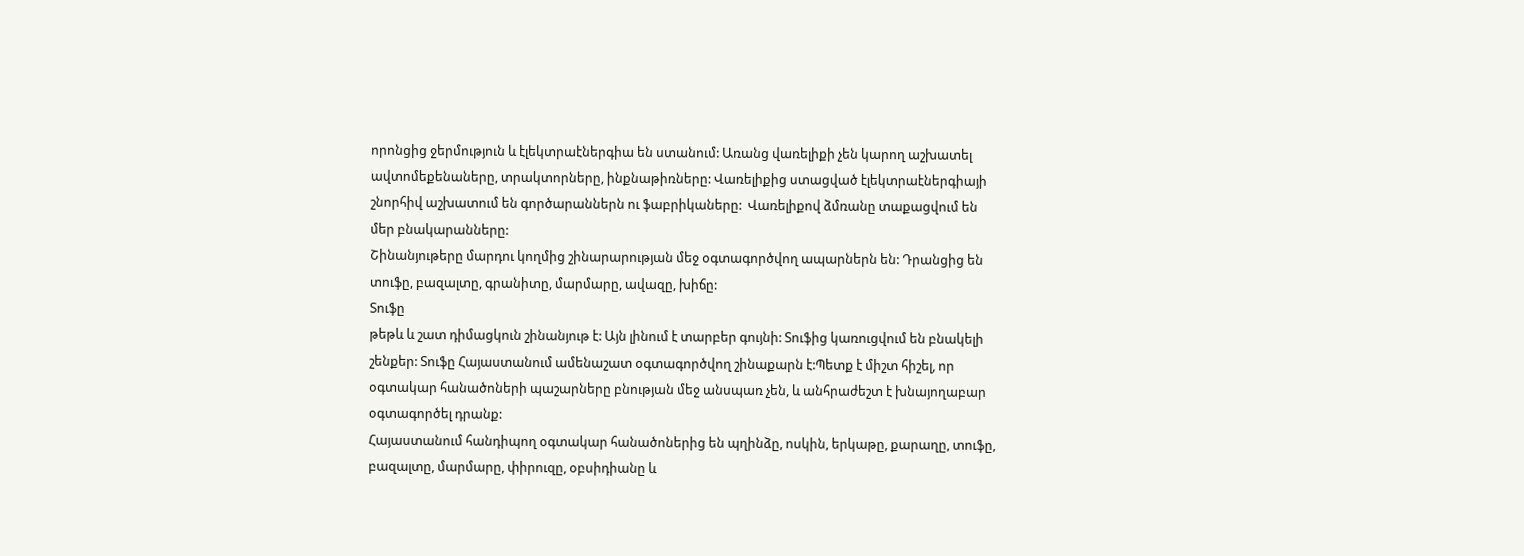որոնցից ջերմություն և էլեկտրաէներգիա են ստանում: Առանց վառելիքի չեն կարող աշխատել ավտոմեքենաները, տրակտորները, ինքնաթիռները: Վառելիքից ստացված էլեկտրաէներգիայի շնորհիվ աշխատում են գործարաններն ու ֆաբրիկաները:  Վառելիքով ձմռանը տաքացվում են մեր բնակարանները:
Շինանյութերը մարդու կողմից շինարարության մեջ օգտագործվող ապարներն են: Դրանցից են տուֆը, բազալտը, գրանիտը, մարմարը, ավազը, խիճը:
Տուֆը
թեթև և շատ դիմացկուն շինանյութ է: Այն լինում է տարբեր գույնի: Տուֆից կառուցվում են բնակելի շենքեր: Տուֆը Հայաստանում ամենաշատ օգտագործվող շինաքարն է:Պետք է միշտ հիշել, որ օգտակար հանածոների պաշարները բնության մեջ անսպառ չեն, և անհրաժեշտ է խնայողաբար օգտագործել դրանք:
Հայաստանում հանդիպող օգտակար հանածոներից են պղինձը, ոսկին, երկաթը, քարաղը, տուֆը, բազալտը, մարմարը, փիրուզը, օբսիդիանը և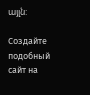այլն:

Создайте подобный сайт на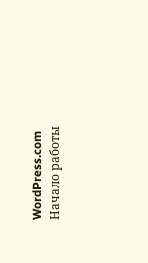WordPress.com
Начало работы